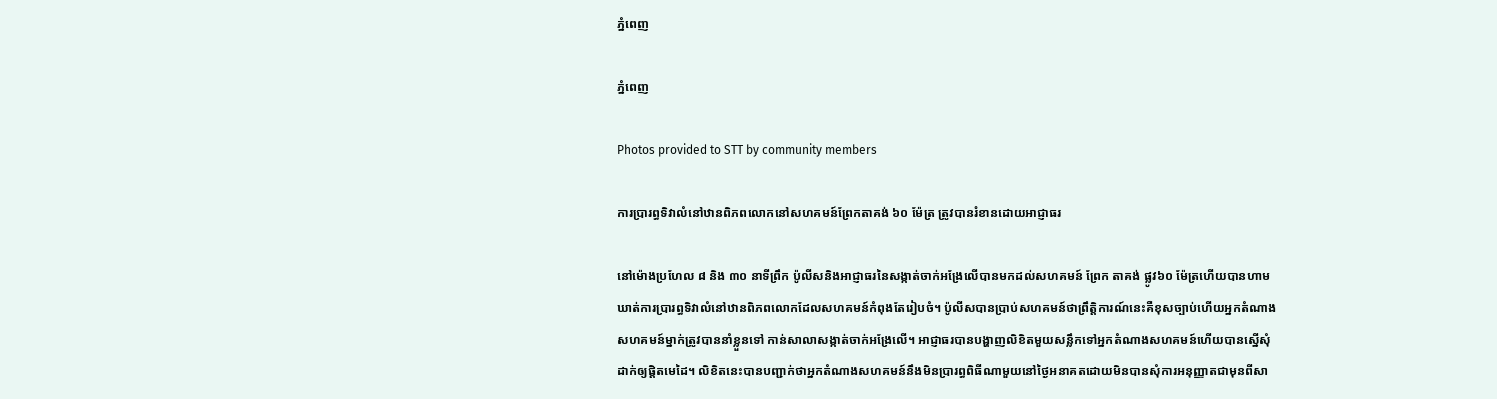ភ្នំពេញ

ភ្នំពេញ

Photos provided to STT by community members

ការប្រារព្ធទិវាលំនៅឋានពិភពលោកនៅសហគមន៍ព្រែកតាគង់ ៦០ ម៉ែត្រ ត្រូវបានរំខានដោយអាជ្ញាធរ

នៅម៉ោងប្រហែល ៨ និង ៣០ នាទីព្រឹក ប៉ូលីសនិងអាជ្ញាធរនៃសង្កាត់ចាក់អង្រែលើបានមកដល់សហគមន៍ ព្រែក តាគង់ ផ្លូវ៦០ ម៉ែត្រហើយបានហាមឃាត់ការប្រារព្ធទិវាលំនៅឋានពិភពលោកដែលសហគមន៍កំពុងតែរៀបចំ។ ប៉ូលីសបានប្រាប់សហគមន៍ថាព្រឹត្តិការណ៍នេះគឺខុសច្បាប់ហើយអ្នកតំណាងសហគមន៍ម្នាក់ត្រូវបាននាំខ្លួនទៅ កាន់សាលាសង្កាត់ចាក់អង្រែលើ។ អាជ្ញាធរបានបង្ហាញលិខិតមួយសន្លឹកទៅអ្នកតំណាងសហគមន៍ហើយបានស្នើសុំដាក់ឲ្យផ្តិតមេដៃ។ លិខិតនេះបានបញ្ជាក់ថាអ្នកតំណាងសហគមន៍នឹងមិនប្រារព្ធពិធីណាមួយនៅថ្ងៃអនាគតដោយមិនបានសុំការអនុញ្ញាតជាមុនពីសា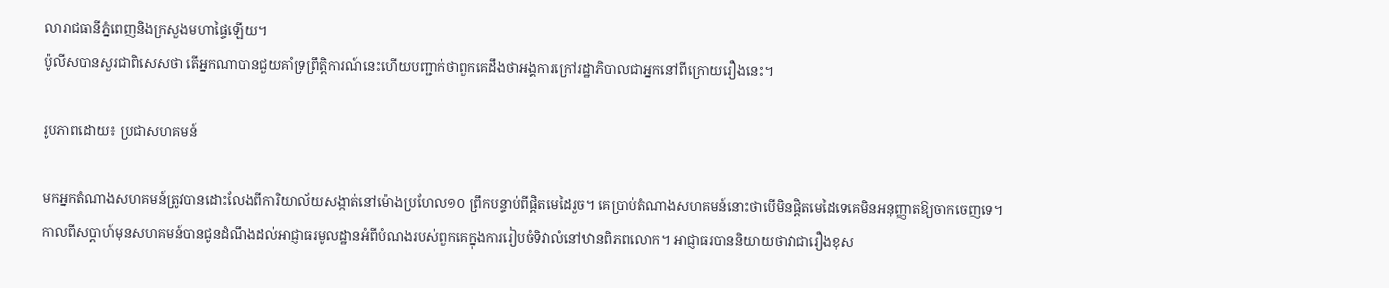លារាជធានីភ្នំពេញនិងក្រសួងមហាផ្ទៃឡើយ។
ប៉ូលីសបានសួរជាពិសេសថា តើអ្នកណាបានជួយគាំទ្រព្រឹត្តិការណ៍នេះហើយបញ្ជាក់ថាពួកគេដឹងថាអង្គការក្រៅរដ្ឋាភិបាលជាអ្នកនៅពីក្រោយរឿងនេះ។

រូបភាពដោយ៖ ប្រជាសហគមន៍

មកអ្នកតំណាងសហគមន៍ត្រូវបានដោះលែងពីការិយាល័យសង្កាត់នៅម៉ោងប្រហែល១០ ព្រឹកបន្ទាប់ពីផ្តិតមេដៃរួច។ គេប្រាប់តំណាងសហគមន៍នោះថាបើមិនផ្តិតមេដៃទេគេមិនអនុញ្ញាតឱ្យចាកចេញទេ។
កាលពីសប្តាហ៍មុនសហគមន៍បានជូនដំណឹងដល់អាជ្ញាធរមូលដ្ឋានអំពីបំណងរបស់ពួកគេក្នុងការរៀបចំទិវាលំនៅឋានពិភពលោក។ អាជ្ញាធរបាននិយាយថាវាជារឿងខុស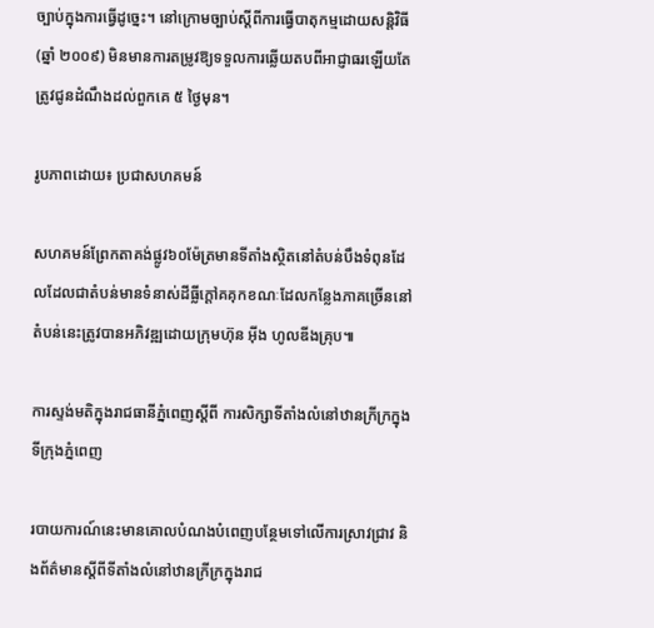ច្បាប់ក្នុងការធ្វើដូច្នេះ។ នៅក្រោមច្បាប់ស្តីពីការធ្វើបាតុកម្មដោយសន្តិវិធី (ឆ្នាំ ២០០៩) មិនមានការតម្រូវឱ្យទទួលការឆ្លើយតបពីអាជ្ញាធរឡើយតែត្រូវជូនដំណឹងដល់ពួកគេ ៥ ថ្ងៃមុន។

រូបភាពដោយ៖ ប្រជាសហគមន៍

សហគមន៍ព្រែកតាគង់ផ្លូវ៦០ម៉ែត្រមានទីតាំងស្ថិតនៅតំបន់បឹងទំពុនដែលដែលជាតំបន់មានទំនាស់ដីធ្លីក្តៅគគុកខណៈដែលកន្លែងភាគច្រើននៅតំបន់នេះត្រូវបានអភិវឌ្ឍដោយក្រុមហ៊ុន អ៊ីង ហូលឌីងគ្រុប៕

ការស្ទង់មតិក្នុងរាជធានីភ្នំពេញស្តីពី ការសិក្សាទីតាំងលំនៅឋានក្រីក្រក្នុងទីក្រុងភ្នំពេញ

របាយការណ៍នេះមានគោលបំណងបំពេញបន្ថែមទៅលើការស្រាវជ្រាវ និងព័ត៌មានស្តីពីទីតាំងលំនៅឋានក្រីក្រក្នុងរាជ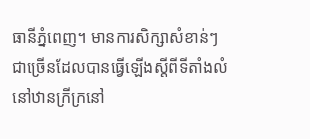ធានីភ្នំពេញ។ មានការសិក្សាសំខាន់ៗជាច្រើនដែលបានធ្វើឡើងស្តីពីទីតាំងលំនៅឋានក្រីក្រនៅ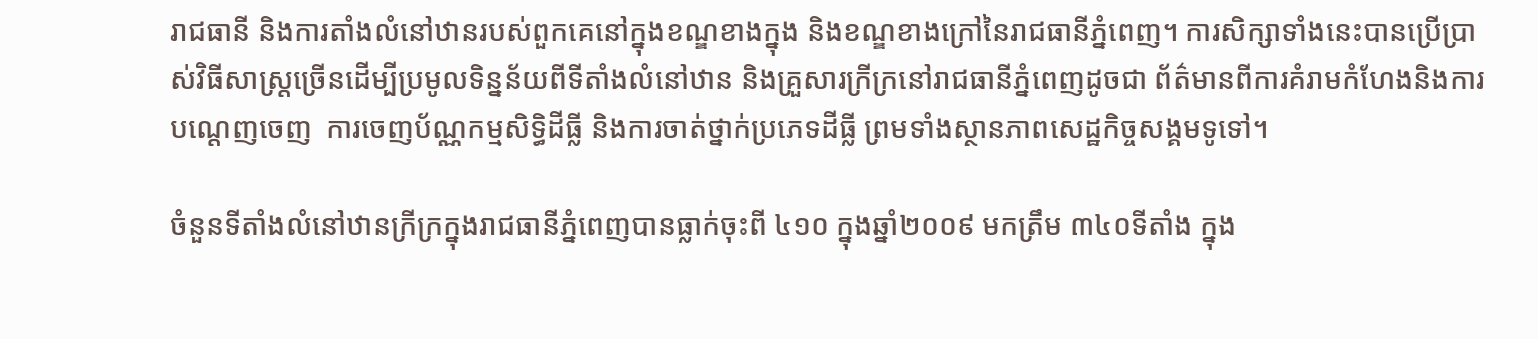រាជធានី និងការតាំងលំនៅឋានរបស់ពួកគេនៅក្នុងខណ្ឌខាងក្នុង និងខណ្ឌខាងក្រៅនៃរាជធានីភ្នំពេញ។ ការសិក្សាទាំងនេះបានប្រើប្រាស់វិធីសាស្រ្តច្រើនដើម្បីប្រមូលទិន្នន័យពីទីតាំងលំនៅឋាន និងគ្រួសារក្រីក្រនៅរាជធានីភ្នំពេញដូចជា ព័ត៌មានពីការគំរាមកំហែងនិងការបណ្តេញចេញ  ការចេញប័ណ្ណកម្មសិទ្ធិដីធ្លី និងការចាត់ថ្នាក់ប្រភេទដីធ្លី ព្រមទាំងស្ថានភាពសេដ្ឋកិច្ចសង្គមទូទៅ។

ចំនួនទីតាំងលំនៅឋានក្រីក្រក្នុងរាជធានីភ្នំពេញបានធ្លាក់ចុះពី ៤១០ ក្នុងឆ្នាំ២០០៩ មកត្រឹម ៣៤០ទីតាំង ក្នុង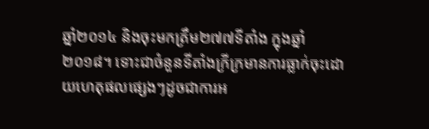ឆ្នាំ២០១៤ និងចុះមកត្រឹម២៧៧ទីតាំង ក្នុងឆ្នាំ២០១៨។ ទោះជាចំនួនទីតាំងក្រីក្រមានការធ្លាក់ចុះដោយហេតុផលផ្សេងៗដូចជាការអ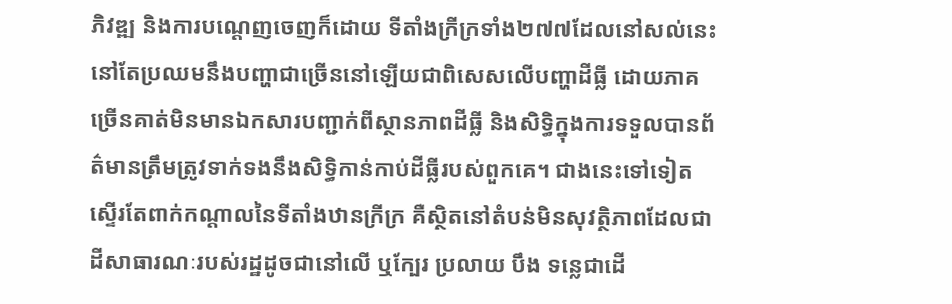ភិវឌ្ឍ និងការបណ្តេញចេញក៏ដោយ ទីតាំងក្រីក្រទាំង២៧៧ដែលនៅសល់នេះ នៅតែប្រឈមនឹងបញ្ហាជាច្រើននៅឡើយជាពិសេសលើបញ្ហាដីធ្លី ដោយភាគច្រើនគាត់មិនមានឯកសារបញ្ជាក់ពីស្ថានភាពដីធ្លី និងសិទ្ធិក្នុងការទទួលបានព័ត៌មានត្រឹមត្រូវទាក់ទងនឹងសិទ្ធិកាន់កាប់ដីធ្លីរបស់ពួកគេ។ ជាងនេះទៅទៀត ស្ទើរតែពាក់កណ្តាលនៃទីតាំងឋានក្រីក្រ គឺស្ថិតនៅតំបន់មិនសុវត្ថិភាពដែលជាដីសាធារណៈរបស់រដ្ឋដូចជានៅលើ ឬក្បែរ ប្រលាយ បឹង ទន្លេជាដើ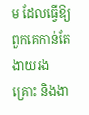ម ដែលធ្វើឱ្យពួកគេកាន់តែងាយរងគ្រោះ និងងា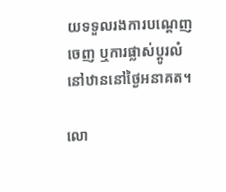យទទួលរងការបណ្តេញចេញ ឬការផ្លាស់ប្តូរលំនៅឋាននៅថ្ងៃអនាគត។

លោ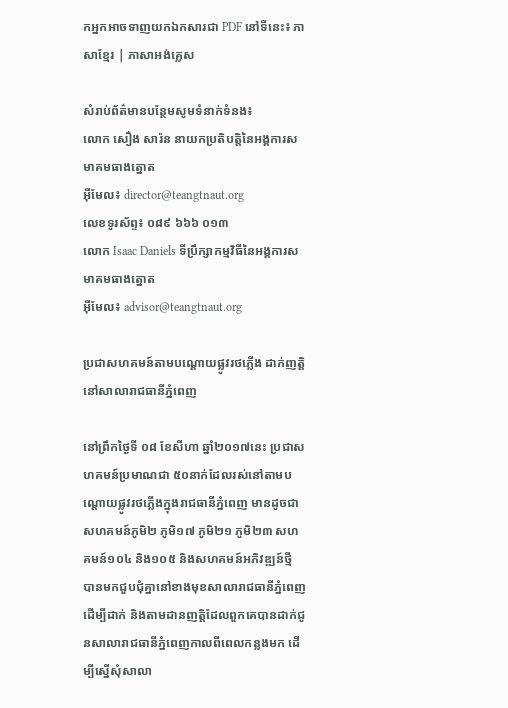កអ្នកអាចទាញយកឯកសារជា PDF នៅទីនេះ៖ ភាសាខ្មែរ | ភាសាអង់គ្លេស

សំរាប់ព័ត៌មានបន្ថែមសូមទំនាក់ទំនង៖
លោក សឿង សារ៉ន នាយកប្រតិបត្តិនៃអង្គការសមាគមធាងត្នោត
អ៊ីមែល៖ director@teangtnaut.org
លេខទូរស័ព្ទ៖ ០៨៩ ៦៦៦ ០១៣
លោក Isaac Daniels ទីប្រឹក្សាកម្មវិធីនៃអង្គការសមាគមធាងត្នោត
អ៊ីមែល៖ advisor@teangtnaut.org

ប្រជាសហគមន៍តាមបណ្តោយផ្លូវរថភ្លើង ដាក់ញត្តិនៅសាលារាជធានីភ្នំពេញ

នៅព្រឹកថ្ងៃទី ០៨ ខែសីហា ឆ្នាំ២០១៧នេះ ប្រជាសហគមន៍ប្រមាណជា ៥០នាក់ដែលរស់នៅតាមបណ្តោយផ្លូវរថភ្លើងក្នុងរាជធានីភ្នំពេញ មានដូចជា សហគមន៍ភូមិ២ ភូមិ១៧ ភូមិ២១ ភូមិ២៣ សហគមន៍១០៤ និង១០៥ និងសហគមន៍អភិវឌ្ឍន៍ថ្មី បានមកជួបជុំគ្នានៅខាងមុខសាលារាជធានីភ្នំពេញ ដើម្បីដាក់ និងតាមដានញត្តិដែលពួកគេបានដាក់ជូនសាលារាជធានីភ្នំពេញកាលពីពេលកន្លងមក ដើម្បីស្នើសុំសាលា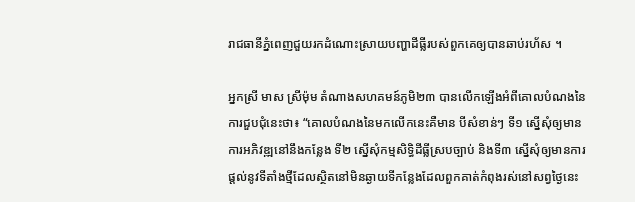រាជធានីភ្នំពេញជួយរកដំណោះស្រាយបញ្ហាដីធ្លីរបស់ពួកគេឲ្យបានឆាប់រហ័ស ។

អ្នកស្រី មាស ស្រីម៉ុម តំណាងសហគមន៍ភូមិ២៣ បានលើកឡើងអំពីគោលបំណងនៃការជួបជុំនេះថា៖ “គោលបំណងនៃមកលើកនេះគឺមាន បីសំខាន់ៗ ទី១ ស្នើសុំឲ្យមានការអភិវឌ្ឍនៅនឹងកន្លែង ទី២ ស្នើសុំកម្មសិទ្ធិដីធ្លីស្របច្បាប់ និងទី៣ ស្នើសុំឲ្យមានការផ្តល់នូវទីតាំងថ្មីដែលស្ថិតនៅមិនឆ្ងាយទីកន្លែងដែលពួកគាត់កំពុងរស់នៅសព្វថ្ងៃនេះ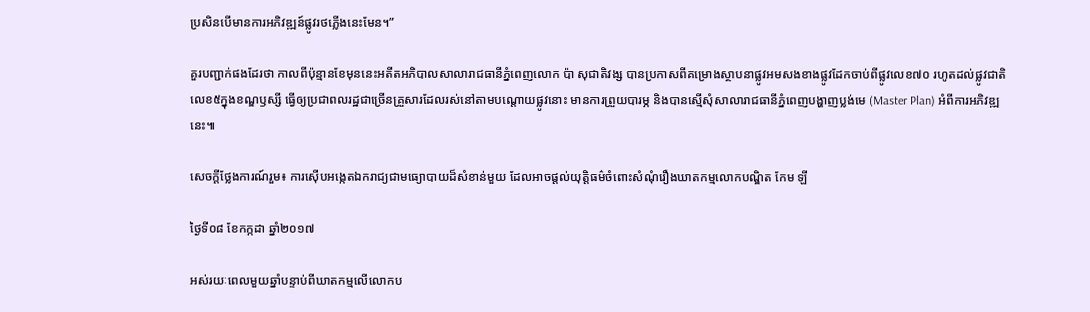ប្រសិនបើមានការអភិវឌ្ឍន៍ផ្លូវរថភ្លើងនេះមែន។”

គួរបញ្ជាក់ផងដែរថា កាលពីប៉ុន្មានខែមុននេះអតីតអភិបាលសាលារាជធានីភ្នំពេញលោក ប៉ា សុជាតិវង្ស បានប្រកាសពីគម្រោងស្ថាបនាផ្លូវអមសងខាងផ្លូវដែកចាប់ពីផ្លូវលេខ៧០ រហូតដល់ផ្លូវជាតិលេខ៥ក្នុងខណ្ឌឫស្សី ធ្វើឲ្យប្រជាពលរដ្ឋជាច្រើនគ្រួសារដែលរស់នៅតាមបណ្តោយផ្លូវនោះ មានការព្រួយបារម្ភ និងបានស្មើសុំសាលារាជធានីភ្នំពេញបង្ហាញប្លង់មេ (Master Plan) អំពីការអភិវឌ្ឍនេះ៕

សេចក្តីថ្លែងការណ៍រួម៖ ការស៊ើបអង្កេតឯករាជ្យជាមធ្យោបាយដ៏សំខាន់មួយ ដែលអាចផ្ដល់យុត្តិធម៌ចំពោះសំណុំរឿងឃាតកម្មលោកបណ្ឌិត កែម ឡី

ថ្ងៃទី០៨ ខែកក្កដា ឆ្នាំ២០១៧

អស់រយៈពេលមួយឆ្នាំបន្ទាប់ពីឃាតកម្មលើលោកប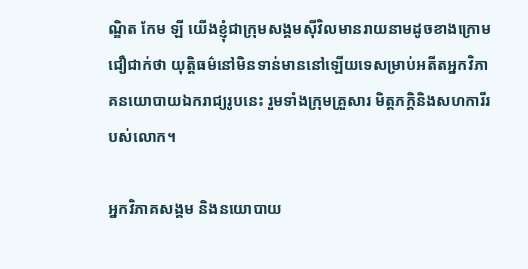ណ្ឌិត កែម ឡី យើងខ្ញុំជាក្រុមសង្គមស៊ីវិលមានរាយនាមដូចខាងក្រោម ជឿជាក់ថា យុត្តិធម៌នៅមិនទាន់មាននៅឡើយទេសម្រាប់អតីតអ្នកវិភាគនយោបាយឯករាជ្យរូបនេះ រួមទាំងក្រុមគ្រួសារ មិត្តភក្ដិនិងសហការីរបស់លោក។

អ្នកវិភាគសង្គម និងនយោបាយ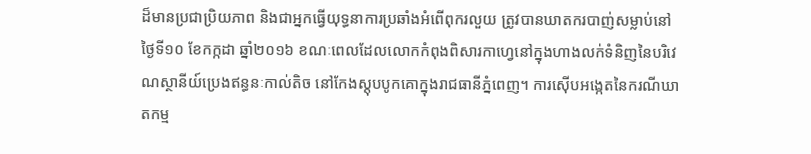ដ៏មានប្រជាប្រិយភាព និងជាអ្នកធ្វើយុទ្ធនាការប្រឆាំងអំពើពុករលួយ ត្រូវបានឃាតករបាញ់សម្លាប់នៅថ្ងៃទី១០ ខែកក្កដា ឆ្នាំ២០១៦ ខណៈពេលដែលលោកកំពុងពិសារកាហ្វេនៅក្នុងហាងលក់ទំនិញនៃបរិវេណស្ថានីយ៍ប្រេងឥន្ធនៈកាល់តិច នៅកែងស្ដុបបូកគោក្នុងរាជធានីភ្នំពេញ។ ការស៊ើបអង្កេតនៃករណីឃាតកម្ម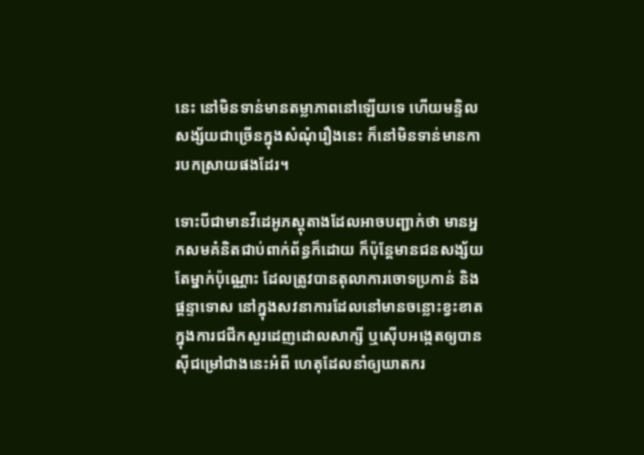នេះ នៅមិនទាន់មានតម្លាភាពនៅឡើយទេ ហើយមន្ទិលសង្ស័យជាច្រើនក្នុងសំណុំរឿងនេះ ក៏នៅមិនទាន់មានការបកស្រាយផងដែរ។

ទោះបីជាមានវីដេអូភស្ដុតាងដែលអាចបញ្ជាក់ថា មានអ្នកសមគំនិតជាប់ពាក់ព័ន្ធក៏ដោយ ក៏ប៉ុន្តែមានជនសង្ស័យតែម្នាក់ប៉ុណ្ណោះ ដែលត្រូវបានតុលាការចោទប្រកាន់ និងផ្ដន្ទាទោស នៅក្នុងសវនាការដែលនៅមានចន្លោះខ្វះខាតក្នុងការជជីកសួរដេញដោលសាក្សី ឬស៊ើបអង្កេតឲ្យបានស៊ីជម្រៅជាងនេះអំពី ហេតុដែលនាំឲ្យឃាតករ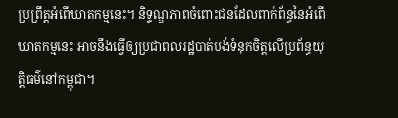ប្រព្រឹត្តអំពើឃាតកម្មនេះ។ និទ្ទណ្ឌភាពចំពោះជនដែលពាក់ព័ន្ធនៃអំពើឃាតកម្មនេះ អាចនឹងធ្វើឲ្យប្រជាពលរដ្ឋបាត់បង់ទំនុកចិត្តលើប្រព័ន្ធយុត្តិធម៌នៅកម្ពុជា។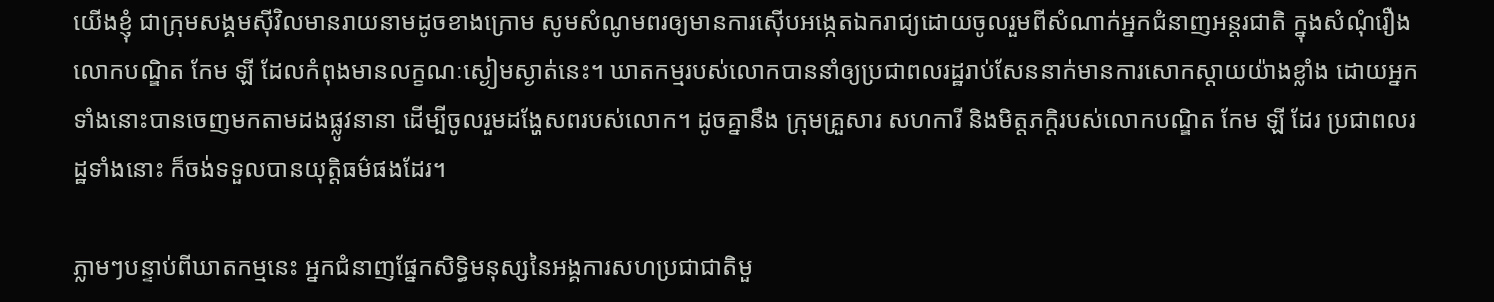យើងខ្ញុំ ជាក្រុមសង្គមស៊ីវិលមានរាយនាមដូចខាងក្រោម សូមសំណូមពរឲ្យមានការស៊ើបអង្កេតឯករាជ្យដោយចូលរួមពីសំណាក់អ្នកជំនាញអន្តរជាតិ ក្នុងសំណុំរឿងលោកបណ្ឌិត កែម ឡី ដែលកំពុងមានលក្ខណៈស្ងៀមស្ងាត់នេះ។ ឃាតកម្មរបស់លោកបាននាំឲ្យប្រជាពលរដ្ឋរាប់សែននាក់មានការសោកស្ដាយយ៉ាងខ្លាំង ដោយអ្នកទាំងនោះបានចេញមកតាមដងផ្លូវនានា ដើម្បីចូលរួមដង្ហែសពរបស់លោក។ ដូចគ្នានឹង ក្រុមគ្រួសារ សហការី និងមិត្តភក្ដិរបស់លោកបណ្ឌិត កែម ឡី ដែរ ប្រជាពលរដ្ឋទាំងនោះ ក៏ចង់ទទួលបានយុត្តិធម៌ផងដែរ។

ភ្លាមៗបន្ទាប់ពីឃាតកម្មនេះ អ្នកជំនាញផ្នែកសិទ្ធិមនុស្សនៃអង្គការសហប្រជាជាតិមួ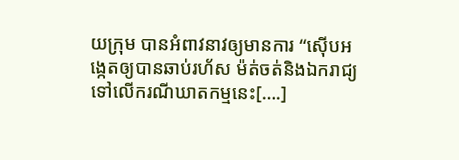យក្រុម បានអំពាវនាវឲ្យមានការ “ស៊ើបអង្កេតឲ្យបានឆាប់រហ័ស ម៉ត់ចត់និងឯករាជ្យ ទៅលើករណីឃាតកម្មនេះ[….]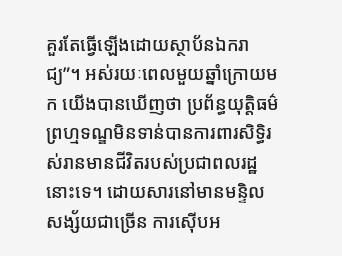គួរតែធ្វើឡើងដោយស្ថាប័នឯករាជ្យ”។ អស់រយៈពេលមួយឆ្នាំក្រោយមក យើងបានឃើញថា ប្រព័ន្ធយុត្តិធម៌ព្រហ្មទណ្ឌមិនទាន់បានការពារសិទ្ធិរស់រានមានជីវិតរបស់ប្រជាពលរដ្ឋនោះទេ។ ដោយសារនៅមានមន្ទិលសង្ស័យជាច្រើន ការស៊ើបអ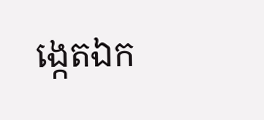ង្កេតឯក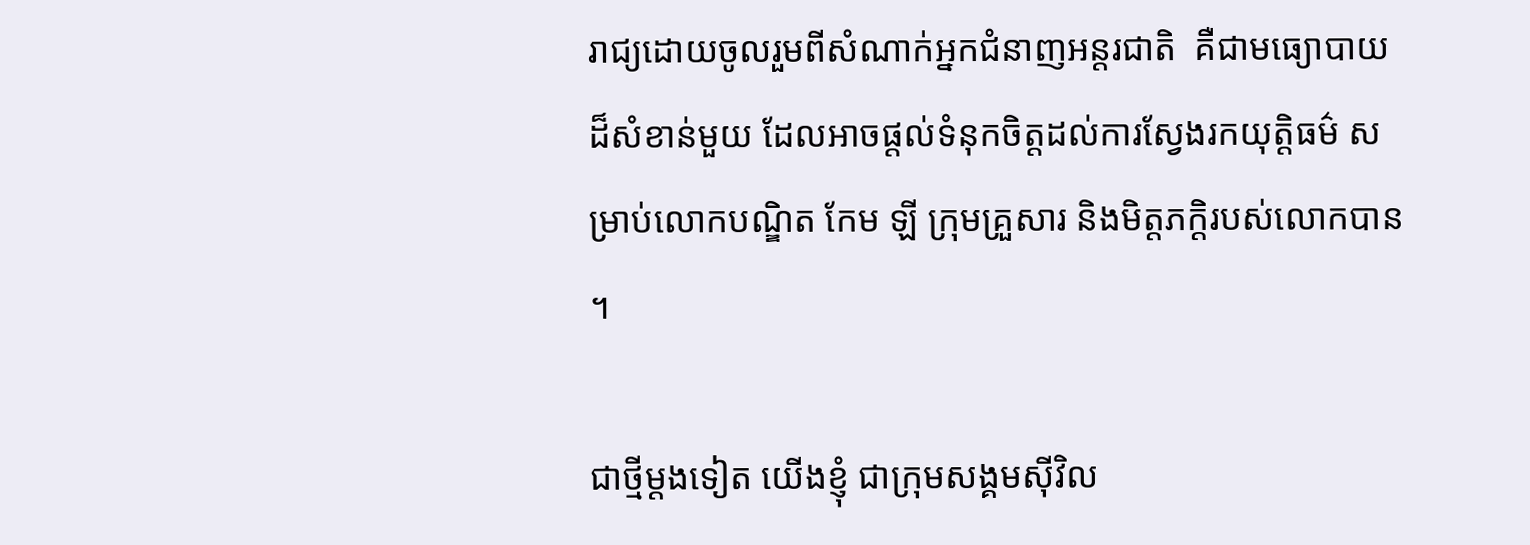រាជ្យដោយចូលរួមពីសំណាក់អ្នកជំនាញអន្តរជាតិ  គឺជាមធ្យោបាយ ដ៏សំខាន់មួយ ដែលអាចផ្ដល់ទំនុកចិត្តដល់ការស្វែងរកយុត្តិធម៌ សម្រាប់លោកបណ្ឌិត កែម ឡី ក្រុមគ្រួសារ និងមិត្តភក្ដិរបស់លោកបាន។

ជាថ្មីម្ដងទៀត យើងខ្ញុំ ជាក្រុមសង្គមស៊ីវិល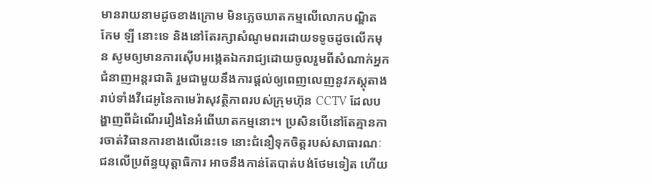មានរាយនាមដូចខាងក្រោម មិនភ្លេចឃាតកម្មលើលោកបណ្ឌិត កែម ឡី នោះទេ និងនៅតែរក្សាសំណូមពរដោយទទូចដូចលើកមុន សូមឲ្យមានការស៊ើបអង្កេតឯករាជ្យដោយចូលរួមពីសំណាក់អ្នកជំនាញអន្តរជាតិ រួមជាមួយនឹងការផ្ដល់ឲ្យពេញលេញនូវភស្ដុតាង រាប់ទាំងវីដេអូនៃកាមេរ៉ាសុវត្ថិភាពរបស់ក្រុមហ៊ុន CCTV ដែលបង្ហាញពីដំណើររឿងនៃអំពើឃាតកម្មនោះ។ ប្រសិនបើនៅតែគ្មានការចាត់វិធានការខាងលើនេះទេ នោះជំនឿទុកចិត្តរបស់សាធារណៈជនលើប្រព័ន្ធយុត្តាធិការ អាចនឹងកាន់តែបាត់បង់ថែមទៀត ហើយ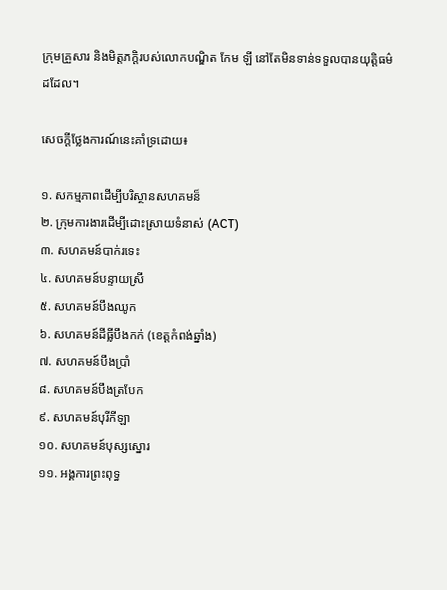ក្រុមគ្រួសារ និងមិត្តភក្ដិរបស់លោកបណ្ឌិត កែម ឡី នៅតែមិនទាន់ទទួលបានយុត្តិធម៌ដដែល។

សេចក្តីថ្លែងការណ៍នេះគាំទ្រដោយ៖

១. សកម្មភាពដើម្បីបរិស្ថានសហគមន៏
២. ក្រុមការងារដើម្បីដោះស្រាយទំនាស់ (ACT)
៣. សហគមន៍បាក់រទេះ
៤. សហគមន៍បន្ទាយស្រី
៥. សហគមន៍បឹងឈូក
៦. សហគមន៍ដីធ្លីបឹងកក់ (ខេត្តកំពង់ឆ្នាំង)
៧. សហគមន៍បឹងប្រាំ
៨. សហគមន៍បឹងត្របែក
៩. សហគមន៍បុរីកីឡា
១០. សហគមន៍បុស្សស្នោរ
១១. អង្គការព្រះពុទ្ធ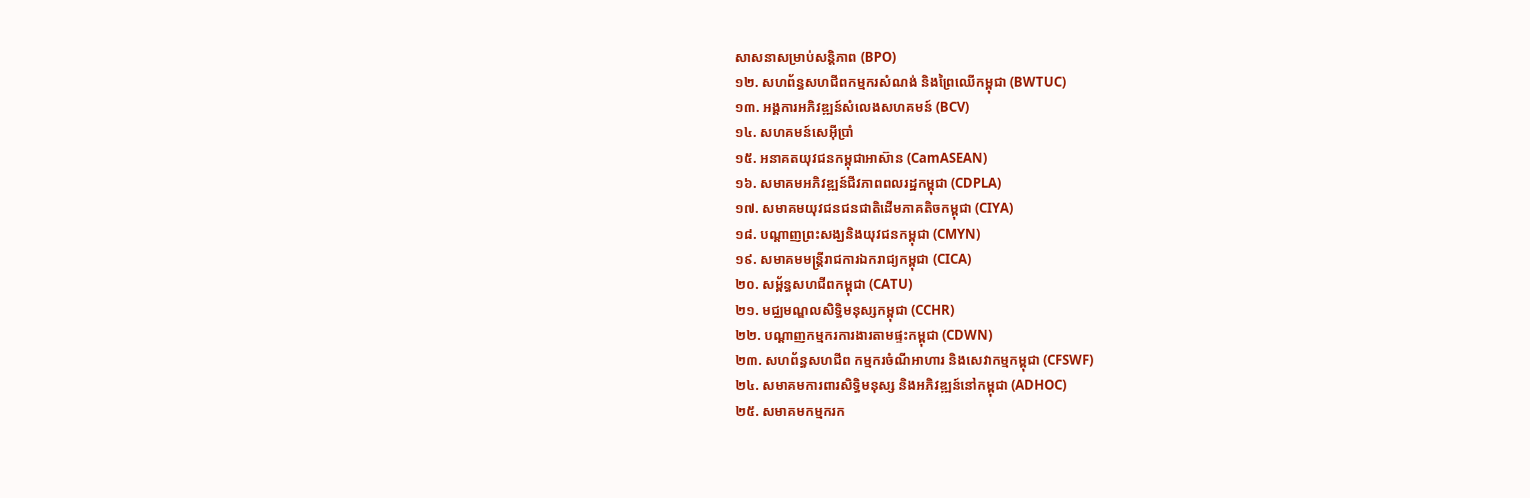សាសនាសម្រាប់សន្តិភាព (BPO)
១២. សហព័ន្ធសហជីពកម្មករសំណង់ និងព្រៃឈើកម្ពុជា (BWTUC)
១៣. អង្គការអភិវឌ្ឍន៍សំលេងសហគមន៍ (BCV)
១៤. សហគមន៍សេអ៊ីប្រាំ
១៥. អនាគតយុវជនកម្ពុជាអាស៊ាន (CamASEAN)
១៦. សមាគមអភិវឌ្ឍន៍ជីវភាពពលរដ្ឋកម្ពុជា (CDPLA)
១៧. សមាគមយុវជនជនជាតិដើមភាគតិចកម្ពុជា (CIYA)
១៨. បណ្តាញព្រះសង្ឃនិងយុវជនកម្ពុជា (CMYN)
១៩. សមាគមមន្រ្តីរាជការឯករាជ្យកម្ពុជា (CICA)
២០. សម្ព័ន្ធសហជីពកម្ពុជា (CATU)
២១. មជ្ឈមណ្ឌលសិទ្ធិមនុស្សកម្ពុជា (CCHR)
២២. បណ្តាញកម្មករការងារតាមផ្ទះកម្ពុជា (CDWN)
២៣. សហព័ន្ធសហជីព កម្មករចំណីអាហារ និងសេវាកម្មកម្ពុជា (CFSWF)
២៤. សមាគមការពារសិទ្ធិមនុស្ស និងអភិវឌ្ឍន៍នៅកម្ពុជា (ADHOC)
២៥. សមាគមកម្មករក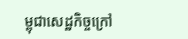ម្ពុជាសេដ្ឋកិច្ចក្រៅ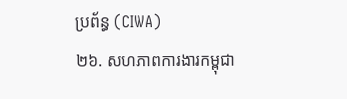ប្រព័ន្ធ (CIWA)
២៦. សហភាពការងារកម្ពុជា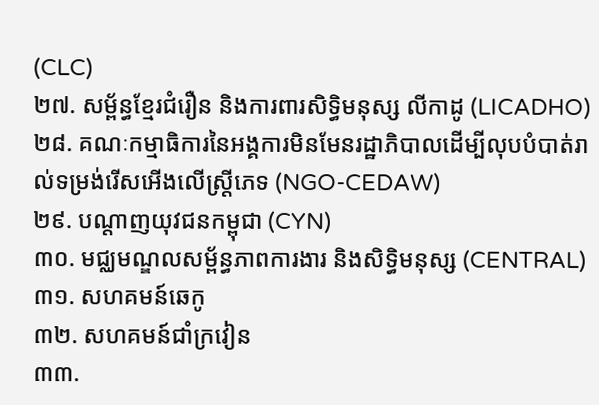(CLC)
២៧. សម្ព័ន្ធខ្មែរជំរឿន និងការពារសិទ្ធិមនុស្ស លីកាដូ (LICADHO)
២៨. គណៈកម្មាធិការនៃអង្គការមិនមែនរដ្ឋាភិបាលដើម្បីលុបបំបាត់រាល់ទម្រង់រើសអើងលើស្រ្តីភេទ (NGO-CEDAW)
២៩. បណ្តាញយុវជនកម្ពុជា (CYN)
៣០. មជ្ឈមណ្ឌលសម្ព័ន្ធភាពការងារ និងសិទ្ធិមនុស្ស (CENTRAL)
៣១. សហគមន៍ឆេកូ
៣២. សហគមន៍ជាំក្រវៀន
៣៣.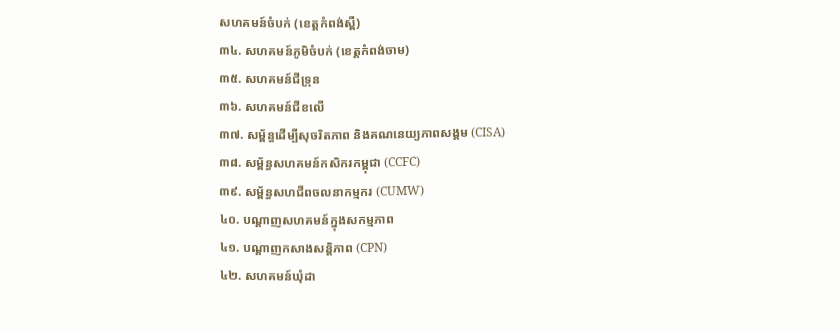សហគមន៍ចំបក់ (ខេត្តកំពង់ស្ពឺ)
៣៤. សហគមន៍ភូមិចំបក់ (ខេត្តកំពង់ចាម)
៣៥. សហគមន៍ជីទ្រុន
៣៦. សហគមន៍ជីខលើ
៣៧. សម្ព័ន្ធដើម្បីសុចរិតភាព និងគណនេយ្យភាពសង្គម (CISA)
៣៨. សម្ព័ន្ធសហគមន៍កសិករកម្ពុជា (CCFC)
៣៩. សម្ព័ន្ធសហជីពចលនាកម្មករ (CUMW)
៤០. បណ្តាញសហគមន៍ក្នុងសកម្មភាព
៤១. បណ្តាញកសាងសន្តិភាព (CPN)
៤២. សហគមន៍ឃុំដា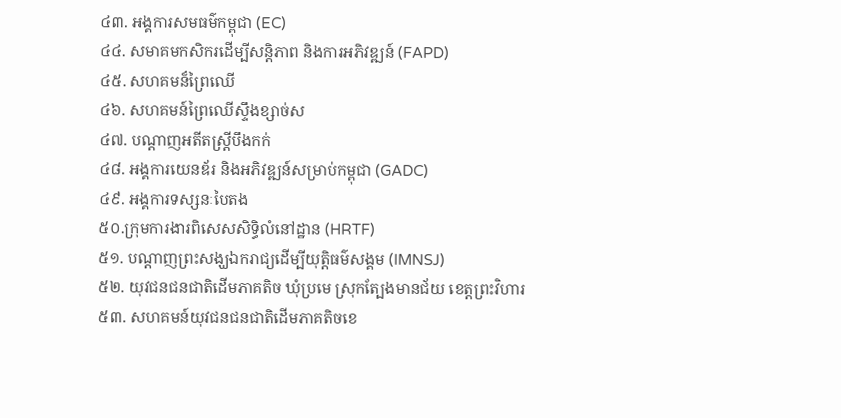៤៣. អង្គការសមធម៌កម្ពុជា (EC)
៤៤. សមាគមកសិករដើម្បីសន្តិភាព និងការអភិវឌ្ឍន៍ (FAPD)
៤៥. សហគមន៏ព្រៃឈើ
៤៦. សហគមន៍ព្រៃឈើស្ទឹងខ្សាច់ស
៤៧. បណ្តាញអតីតស្ត្រីបឹងកក់
៤៨. អង្គការយេនឌ័រ និងអភិវឌ្ឍន៍សម្រាប់កម្ពុជា (GADC)
៤៩. អង្គការទស្សនៈបៃតង
៥០.ក្រុមការងារពិសេសសិទ្ធិលំនៅដ្ឋាន (HRTF)
៥១. បណ្តាញព្រះសង្ឃឯករាជ្យដើម្បីយុត្តិធម៌សង្គម (IMNSJ)
៥២. យុវជនជនជាតិដើមភាគតិច ឃុំប្រមេ ស្រុកត្បែងមានជ័យ ខេត្តព្រះវិហារ
៥៣. សហគមន៍យុវជនជនជាតិដើមភាគតិចខេ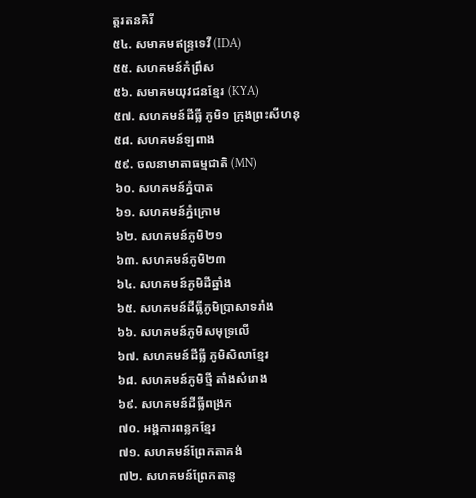ត្តរតនគិរី
៥៤. សមាគមឥន្ទ្រទេវី (IDA)
៥៥. សហគមន៍កំព្រឹស
៥៦. សមាគមយុវជនខ្មែរ (KYA)
៥៧. សហគមន៍ដីធ្លី ភូមិ១ ក្រុងព្រះសីហនុ
៥៨. សហគមន៍ឡពាង
៥៩. ចលនាមាតាធម្មជាតិ (MN)
៦០. សហគមន៍ភ្នំបាត
៦១. សហគមន៍ភ្នំក្រោម
៦២. សហគមន៍ភូមិ២១
៦៣. សហគមន៍ភូមិ២៣
៦៤. សហគមន៍ភូមិដីឆ្នាំង
៦៥. សហគមន៍ដីធ្លីភូមិប្រាសាទរាំង
៦៦. សហគមន៍ភូមិសមុទ្រលើ
៦៧. សហគមន៍ដីធ្លី ភូមិសិលាខ្មែរ
៦៨. សហគមន៍ភូមិថ្មី តាំងសំរោង
៦៩. សហគមន៍ដីធ្លីពង្រក
៧០. អង្គការពន្លកខ្មែរ
៧១. សហគមន៍ព្រែកតាគង់
៧២. សហគមន៍ព្រែកតានូ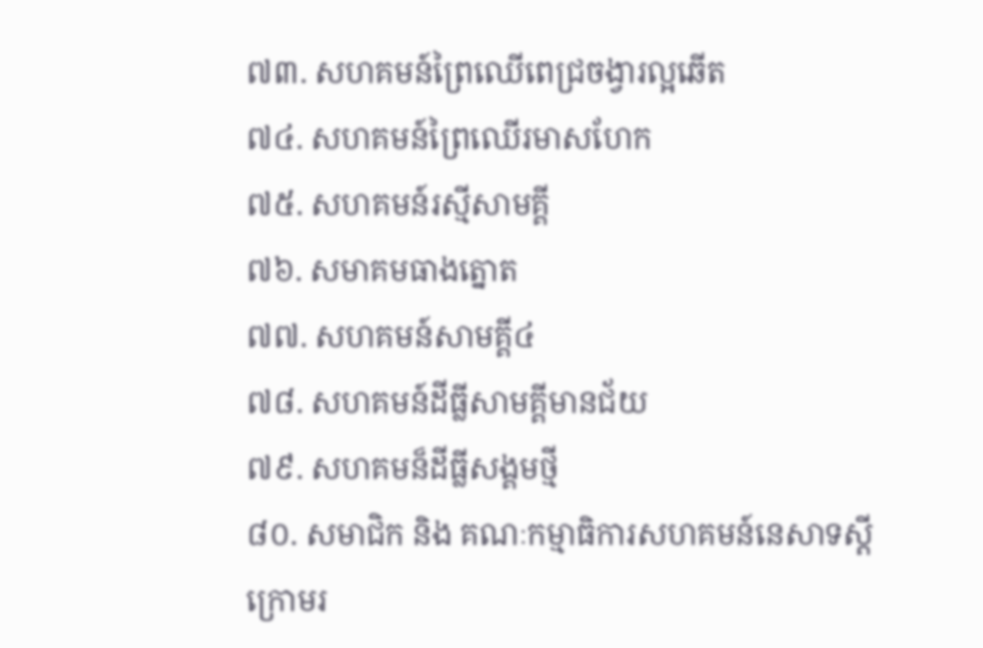៧៣. សហគមន៍ព្រៃឈើពេជ្រចង្វារល្អឆើត
៧៤. សហគមន៍ព្រៃឈើរមាសហែក
៧៥. សហគមន៍រស្មីសាមគ្គី
៧៦. សមាគមធាងត្នោត
៧៧. សហគមន៍សាមគ្គី៤
៧៨. សហគមន៍ដីធ្លីសាមគ្គីមានជ័យ
៧៩. សហគមន៏ដីធ្លីសង្គមថ្មី
៨០. សមាជិក និង គណៈកម្មាធិការសហគមន៍នេសាទស្តីក្រោមរ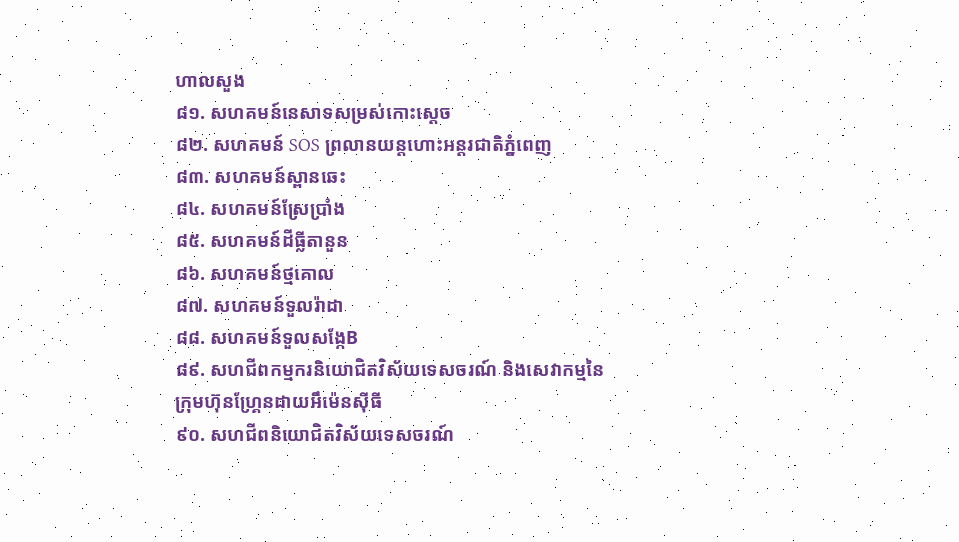ហាលសួង
៨១. សហគមន៍នេសាទសម្រស់កោះស្តេច
៨២. សហគមន៍ SOS ព្រលានយន្តហោះអន្តរជាតិភ្នំពេញ
៨៣. សហគមន៍ស្ពានឆេះ
៨៤. សហគមន៍ស្រែប្រាំង
៨៥. សហគមន៍ដីធ្លីតានួន
៨៦. សហគមន៍ថ្មគោល
៨៧. សហគមន៍ទួលរ៉ាដា
៨៨. សហគមន៍ទួលសង្កែB
៨៩. សហជីពកម្មករនិយោជិតវិស័យទេសចរណ៍ និងសេវាកម្មនៃក្រុមហ៊ុនហ្គ្រែនដាយអឹម៉េនស៊ីធី
៩០. សហជីពនិយោជិតវិស័យទេសចរណ៍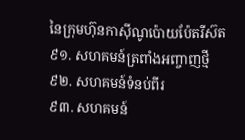នៃក្រុមហ៊ុនកាស៊ីណូប៉ោយប៉ែតរីស៊ត
៩១. សហគមន៍ត្រពាំងអញ្ចាញថ្មី
៩២. សហគមន៍ទំនប់ពីរ
៩៣. សហគមន៍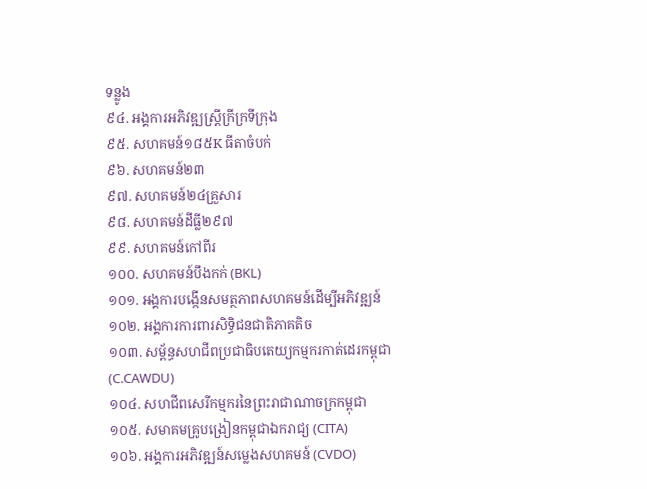ទន្លូង
៩៤. អង្គការអភិវឌ្ឍស្ត្រីក្រីក្រទីក្រុង
៩៥. សហគមន៍១៨៥K ធីតាចំបក់
៩៦. សហគមន៍២៣
៩៧. សហគមន៍២៤គ្រួសារ
៩៨. សហគមន៍ដីធ្លី២៩៧
៩៩. សហគមន៍កៅពីរ
១០០. សហគមន៍បឹងកក់ (BKL)
១០១. អង្គការបង្កើនសមត្ថភាពសហគមន៍ដើម្បីអភិវឌ្ឍន៍
១០២. អង្គការការពារសិទ្ធិជនជាតិភាគតិច
១០៣. សម្ព័ន្ធសហជីពប្រជាធិបតេយ្យកម្មករកាត់ដេរកម្ពុជា (C.CAWDU)
១០៤. សហជីពសេរីកម្មករនៃព្រះរាជាណាចក្រកម្ពុជា
១០៥. សមាគមគ្រូបង្រៀនកម្ពុជាឯករាជ្យ (CITA)
១០៦. អង្គការអភិវឌ្ឍន៍សម្លេងសហគមន៍ (CVDO)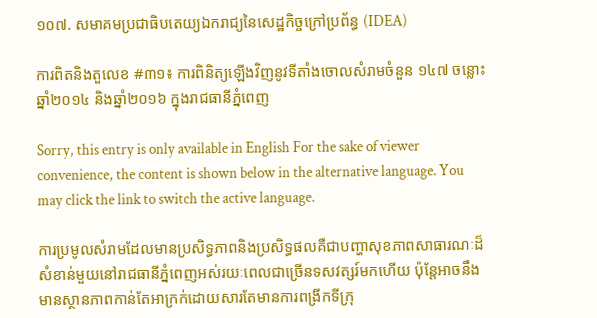១០៧. សមាគមប្រជាធិបតេយ្យឯករាជ្យនៃសេដ្ឋកិច្ចក្រៅប្រព័ន្ធ (IDEA)

ការពិតនិងតួលេខ #៣១៖ ការពិនិត្យឡើងវិញនូវទីតាំងចោលសំរាមចំនួន ១៤៧ ចន្លោះឆ្នាំ២០១៤ និងឆ្នាំ២០១៦ ក្នុងរាជធានីភ្នំពេញ

Sorry, this entry is only available in English For the sake of viewer convenience, the content is shown below in the alternative language. You may click the link to switch the active language.

ការប្រមូលសំរាមដែលមានប្រសិទ្ធភាពនិងប្រសិទ្ធផលគឺជាបញ្ហាសុខភាពសាធារណៈដ៏សំខាន់មួយនៅរាជធានីភ្នំពេញអស់រយៈពេលជាច្រើនទសវត្សរ៍មកហើយ ប៉ុន្តែអាចនឹងមានស្ថានភាពកាន់តែអាក្រក់ដោយសារតែមានការពង្រីកទីក្រុ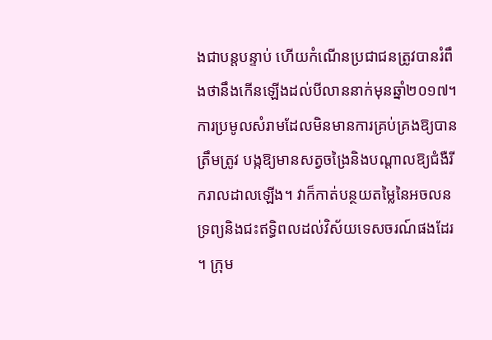ងជាបន្តបន្ទាប់ ហើយកំណើនប្រជាជនត្រូវបានរំពឹងថានឹងកើនឡើងដល់បីលាននាក់មុនឆ្នាំ២០១៧។ ការប្រមូលសំរាមដែលមិនមានការគ្រប់គ្រងឱ្យបានត្រឹមត្រូវ បង្កឱ្យមានសត្វចង្រៃនិងបណ្តាលឱ្យជំងឺរីករាលដាលឡើង។ វាក៏កាត់បន្ថយតម្លៃនៃអចលនទ្រព្យនិងជះឥទ្ធិពលដល់វិស័យទេសចរណ៍ផងដែរ។ ក្រុម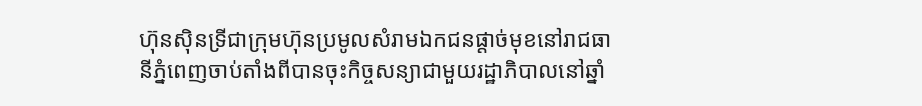ហ៊ុនស៊ិនទ្រីជាក្រុមហ៊ុនប្រមូលសំរាមឯកជនផ្តាច់មុខនៅរាជធានីភ្នំពេញចាប់តាំងពីបានចុះកិច្ចសន្យាជាមួយរដ្ឋាភិបាលនៅឆ្នាំ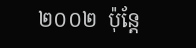២០០២  ប៉ុន្តែ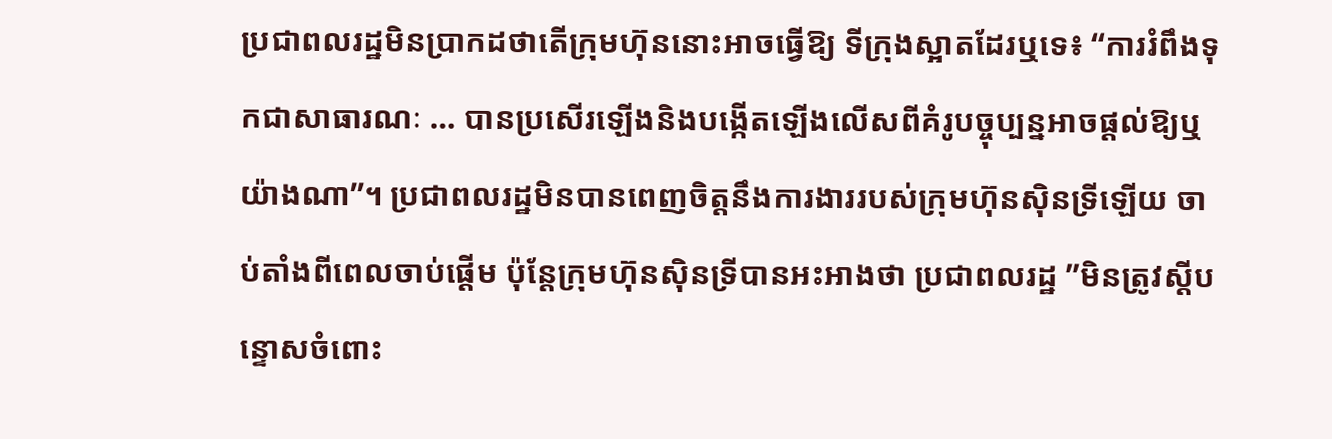ប្រជាពលរដ្ឋមិនប្រាកដថាតើក្រុមហ៊ុននោះអាចធ្វើឱ្យ ទីក្រុងស្អាតដែរឬទេ៖ “ការរំពឹងទុកជាសាធារណៈ … បានប្រសើរឡើងនិងបង្កើតឡើងលើសពីគំរូបច្ចុប្បន្នអាចផ្តល់ឱ្យឬយ៉ាងណា”។ ប្រជាពលរដ្ឋមិនបានពេញចិត្តនឹងការងាររបស់ក្រុមហ៊ុនស៊ិនទ្រីឡើយ ចាប់តាំងពីពេលចាប់ផ្តើម ប៉ុន្តែក្រុមហ៊ុនស៊ិនទ្រីបានអះអាងថា ប្រជាពលរដ្ឋ ”មិនត្រូវស្តីបន្ទោសចំពោះ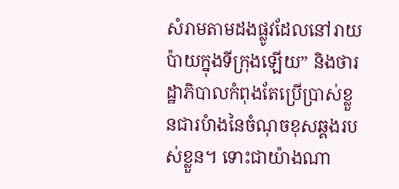សំរាមតាមដងផ្លូវដែលនៅរាយប៉ាយក្នុងទីក្រុងឡើយ” និងថារដ្ឋាភិបាលកំពុងតែប្រើប្រាស់ខ្លួនជារបំាងនៃចំណុចខុសឆ្គងរបស់ខ្លួន។ ទោះជាយ៉ាងណា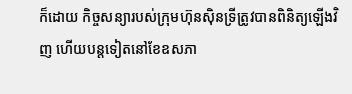ក៏ដោយ កិច្ចសន្យារបស់ក្រុមហ៊ុនស៊ិនទ្រីត្រូវបានពិនិត្យឡើងវិញ ហើយបន្តទៀតនៅខែឧសភា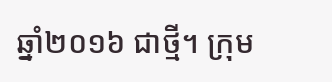ឆ្នាំ២០១៦ ជាថ្មី។ ក្រុម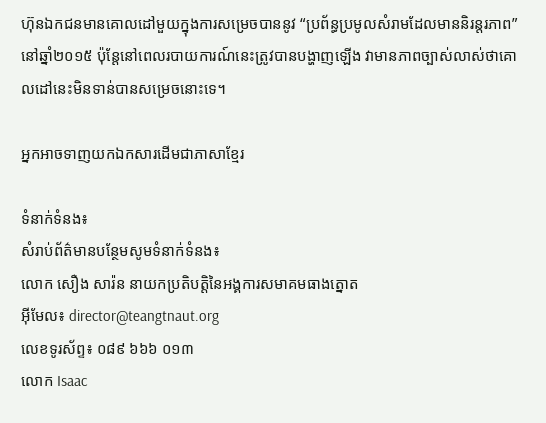ហ៊ុនឯកជនមានគោលដៅមួយក្នុងការសម្រេចបាននូវ “ប្រព័ន្ធប្រមូលសំរាមដែលមាននិរន្តរភាព”នៅឆ្នាំ២០១៥ ប៉ុន្តែនៅពេលរបាយការណ៍នេះត្រូវបានបង្ហាញឡើង វាមានភាពច្បាស់លាស់ថាគោលដៅនេះមិនទាន់បានសម្រេចនោះទេ។

អ្នកអាចទាញយកឯកសារដើមជាភាសាខ្មែរ

ទំនាក់ទំនង៖
សំរាប់ព័ត៌មានបន្ថែមសូមទំនាក់ទំនង៖
លោក សឿង សារ៉ន នាយកប្រតិបត្តិនៃអង្គការសមាគមធាងត្នោត
អ៊ីមែល៖ director@teangtnaut.org
លេខទូរស័ព្ទ៖ ០៨៩ ៦៦៦ ០១៣
លោក Isaac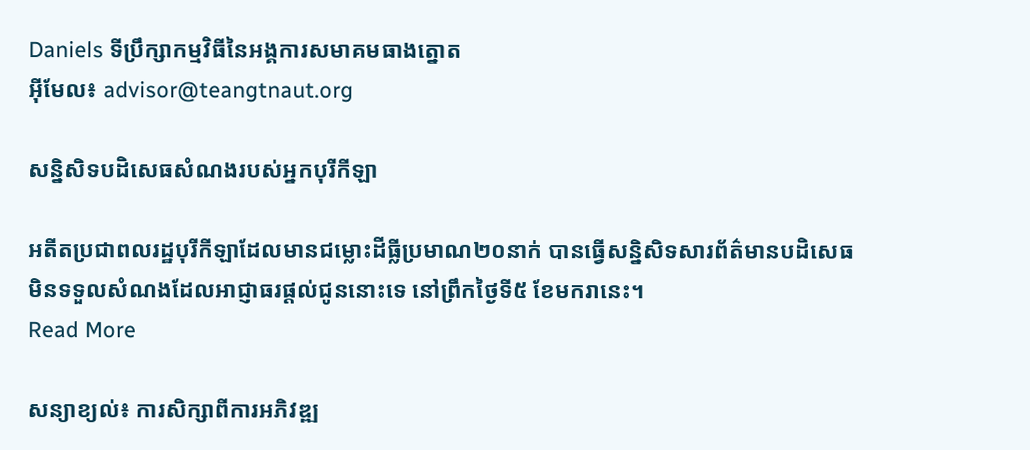Daniels ទីប្រឹក្សាកម្មវិធីនៃអង្គការសមាគមធាងត្នោត
អ៊ីមែល៖ advisor@teangtnaut.org

សន្និសិទបដិសេធសំណងរបស់អ្នកបុរីកីឡា

អតីតប្រជាពលរដ្ឋបុរីកីឡាដែលមានជម្លោះដីធ្លីប្រមាណ២០នាក់ បានធ្វើសន្និសិទសារព័ត៌មានបដិសេធមិនទទួលសំណងដែលអាជ្ញាធរផ្ដល់ជូននោះទេ នៅព្រឹកថ្ងៃទី៥ ខែមករានេះ។
Read More

សន្យាខ្យល់៖ ការសិក្សាពីការអភិវឌ្ឍ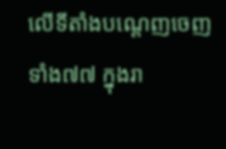លើទីតាំងបណ្តេញចេញទាំង៧៧ ក្នុងរា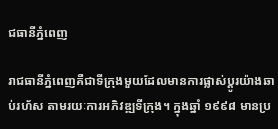ជធានីភ្នំពេញ

រាជធានីភ្នំពេញគឺជាទីក្រុងមួយដែលមានការផ្លាស់ប្តូរយ៉ាងឆាប់រហ័ស តាមរយៈការអភិវឌ្ឍទីក្រុង។ ក្នុងឆ្នាំ ១៩៩៨ មានប្រ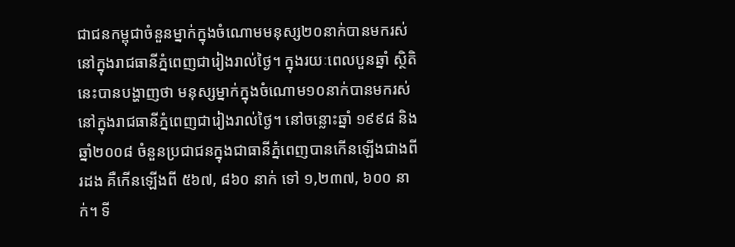ជាជនកម្ពុជាចំនួនម្នាក់ក្នុងចំណោមមនុស្ស២០នាក់បានមករស់នៅក្នុងរាជធានីភ្នំពេញជារៀងរាល់ថ្ងៃ។ ក្នុងរយៈពេលបួនឆ្នាំ ស្ថិតិនេះបានបង្ហាញថា មនុស្សម្នាក់ក្នុងចំណោម១០នាក់បានមករស់នៅក្នុងរាជធានីភ្នំពេញជារៀងរាល់ថ្ងៃ។ នៅចន្លោះឆ្នាំ ១៩៩៨ និងឆ្នាំ២០០៨ ចំនួនប្រជាជនក្នុងជាធានីភ្នំពេញបានកើនឡើងជាងពីរដង គឺកើនឡើងពី ៥៦៧, ៨៦០ នាក់ ទៅ ១,២៣៧, ៦០០ នាក់។ ទី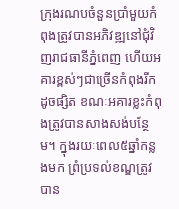ក្រុងរណបចំនួនប្រាំមួយកំពុងត្រូវបានអភិវឌ្ឍនៅជុំវិញរាជធានីភ្នំពេញ ហើយអគារខ្ពស់ៗជាច្រើនកំពុងរីកដូចផ្សិត ខណៈអគារខ្លះកំពុងត្រូវបានសាងសង់បន្ថែម។ ក្នុងរយៈពេល៥ឆ្នាំកន្លងមក ព្រំប្រទល់ខណ្ឌត្រូវបាន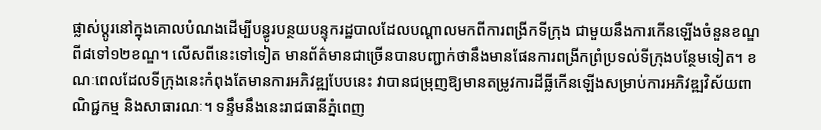ផ្លាស់ប្តូរនៅក្នុងគោលបំណងដើម្បីបន្ធូរបន្ថយបន្ទុករដ្ឋបាលដែលបណ្តាលមកពីការពង្រីកទីក្រុង ជាមួយនឹងការកើនឡើងចំនួនខណ្ឌពី៨ទៅ១២ខណ្ឌ។ លើសពីនេះទៅទៀត មានព័ត៌មានជាច្រើនបានបញ្ជាក់ថានឹងមានផែនការពង្រីកព្រំប្រទល់ទីក្រុងបន្ថែមទៀត។ ខណៈពេលដែលទីក្រុងនេះកំពុងតែមានការអភិវឌ្ឍបែបនេះ វាបានជម្រុញឱ្យមានតម្រូវការដីធ្លីកើនឡើងសម្រាប់ការអភិវឌ្ឍវិស័យពាណិជ្ជកម្ម និងសាធារណៈ។ ទន្ទឹមនឹងនេះរាជធានីភ្នំពេញ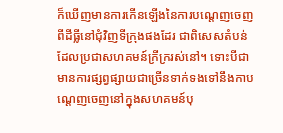ក៏ឃើញមានការកើនឡើងនៃការបណ្តេញចេញពីដីធ្លីនៅជុំវិញទីក្រុងផងដែរ ជាពិសេសតំបន់ដែលប្រជាសហគមន៍ក្រីក្ររស់នៅ។ ទោះបីជាមានការផ្សព្វផ្សាយជាច្រើនទាក់ទងទៅនឹងកាបណ្តេញចេញនៅក្នុងសហគមន៍បុ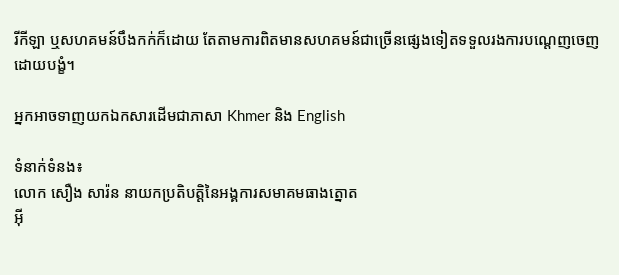រីកីឡា ឬសហគមន៍បឹងកក់ក៏ដោយ តែតាមការពិតមានសហគមន៍ជាច្រើនផ្សេងទៀតទទួលរងការបណ្តេញចេញដោយបង្ខំ។

អ្នកអាចទាញយកឯកសារដើមជាភាសា Khmer និង English

ទំនាក់ទំនង៖
លោក សឿង សារ៉ន នាយកប្រតិបត្តិនៃអង្គការសមាគមធាងត្នោត
អ៊ី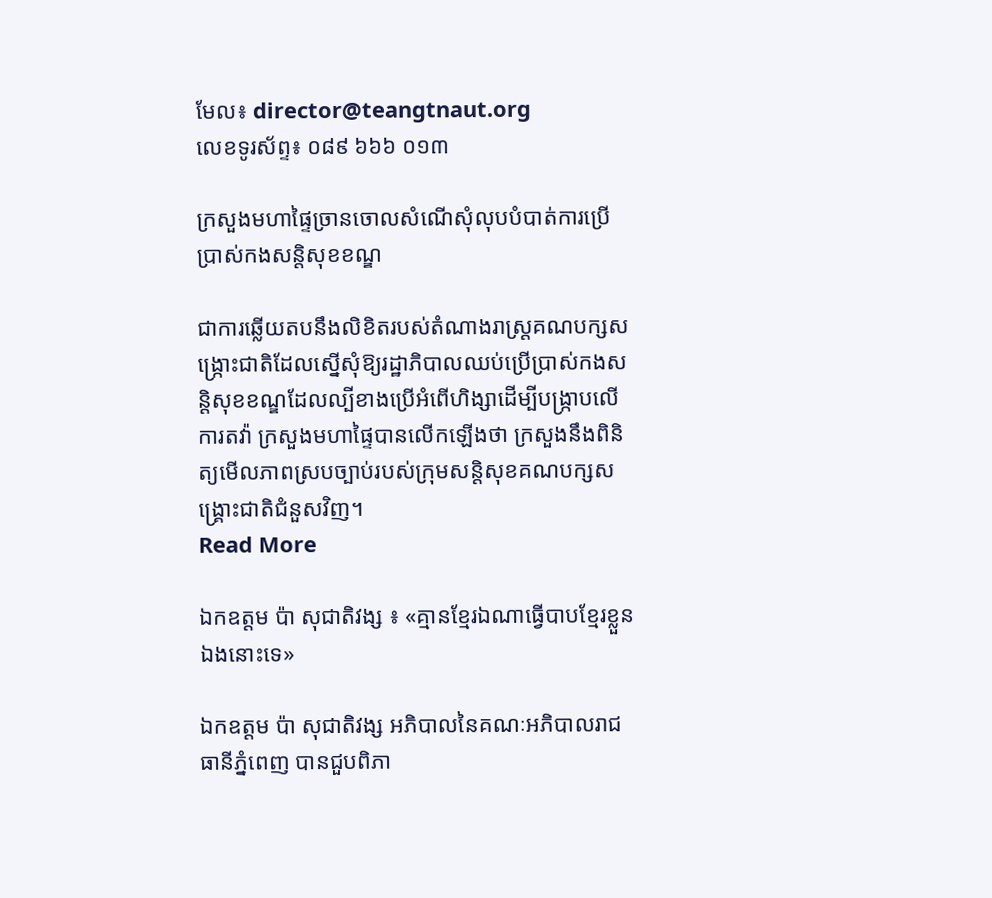មែល៖ director@teangtnaut.org
លេខទូរស័ព្ទ៖ ០៨៩ ៦៦៦ ០១៣

ក្រសួងមហាផ្ទៃច្រានចោលសំណើសុំលុបបំបាត់ការប្រើប្រាស់កងសន្តិសុខខណ្ឌ

ជាការឆ្លើយតបនឹងលិខិតរបស់តំណាងរាស្ត្រគណបក្សសង្ក្រោះជាតិដែលស្នើសុំឱ្យរដ្ឋាភិបាលឈប់ប្រើប្រាស់កងសន្តិសុខខណ្ឌដែលល្បីខាងប្រើអំពើហិង្សាដើម្បីបង្ក្រាបលើការតវ៉ា ក្រសួងមហាផ្ទៃបានលើកឡើងថា ក្រសួងនឹងពិនិត្យមើលភាពស្របច្បាប់របស់ក្រុមសន្តិសុខគណបក្សសង្គ្រោះជាតិជំនួសវិញ។
Read More

ឯកឧត្តម ប៉ា សុជាតិវង្ស ៖ «គ្មានខ្មែរឯណាធ្វើបាបខ្មែរខ្លួនឯងនោះទេ»

ឯកឧត្តម ប៉ា សុជាតិវង្ស អភិបាលនៃគណៈអភិបាលរាជធានីភ្នំពេញ បានជួបពិភា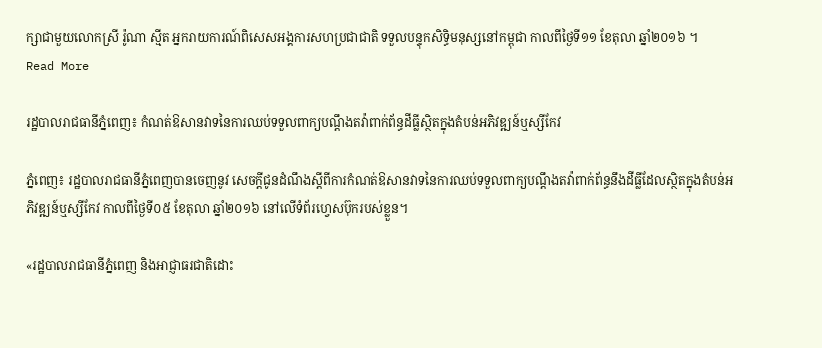ក្សាជាមួយលោកស្រី រ៉ូណា ស្មីត អ្នករាយការណ៍ពិសេសអង្គការសហប្រជាជាតិ ទទួលបន្ទុកសិទ្ធិមនុស្សនៅកម្ពុជា កាលពីថ្ងៃទី១១ ខែតុលា ឆ្នាំ២០១៦ ។
Read More

រដ្ឋបាលរាជធានីភ្នំពេញ៖ កំណត់ឱសានវាទនៃការឈប់ទទួលពាក្យបណ្ដឹងតវ៉ាពាក់ព័ន្ធដីធ្លីស្ថិតក្នុងតំបន់អភិវឌ្ឍន៍ឬស្សីកែវ

ភ្នំពេញ៖ រដ្ឋបាលរាជធានីភ្នំពេញបានចេញនូវ សេចក្ដីជូនដំណឹងស្ដីពីការកំណត់ឱសានវាទនៃការឈប់ទទួលពាក្យបណ្ដឹងតវ៉ាពាក់ព័ន្ធនឹងដីធ្លីដែលស្ថិតក្នុងតំបន់អភិវឌ្ឍន៍ឬស្សីកែវ កាលពីថ្ងៃទី០៥ ខែតុលា ឆ្នាំ២០១៦ នៅលើទំព័រហ្វេសប៊ុករបស់ខ្លួន។

«រដ្ឋបាលរាជធានីភ្នំពេញ និងអាជ្ញាធរជាតិដោះ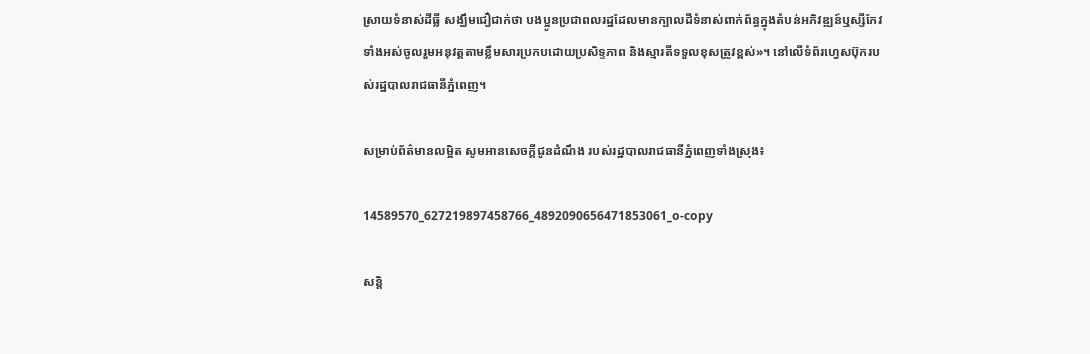ស្រាយទំនាស់ដីធ្លី សង្ឃឹមជឿជាក់ថា បងប្អូនប្រជាពលរដ្ឋដែលមានក្បាលដីទំនាស់ពាក់ព័ន្ធក្នុងតំបន់អភិវឌ្ឍន៍ឬស្សីកែវទាំងអស់ចូលរួមអនុវត្ដតាមខ្លឹមសារប្រកបដោយប្រសិទ្ទភាព និងស្មារតីទទួលខុសត្រូវខ្ពស់»។ នៅលើទំព័រហ្វេសប៊ុករបស់រដ្ឋបាលរាជធានីភ្នំពេញ។

សម្រាប់ព័ត៌មានលម្អិត សូមអានសេចក្ដីជូនដំណឹង របស់រដ្ឋបាលរាជធានីភ្នំពេញទាំងស្រុង៖

14589570_627219897458766_4892090656471853061_o-copy

សន្តិ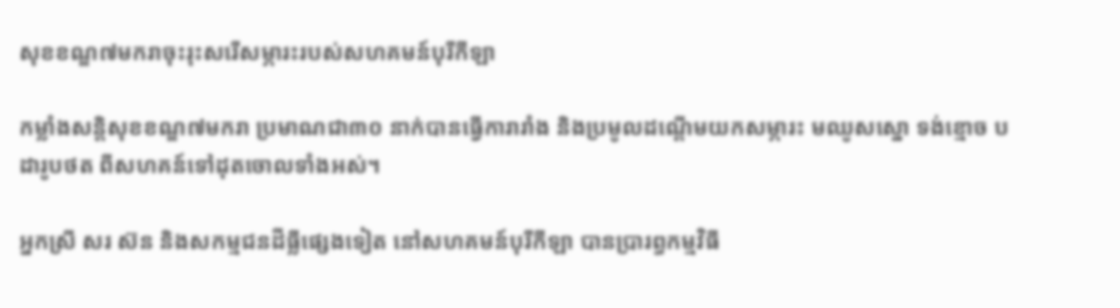សុខខណ្ឌ៧មករាចុះរុះសរើសម្ភារះរបស់សហគមន៍បុរីកីឡា

កម្លាំងសន្តិសុខខណ្ឌ៧មករា ប្រមាណជា៣០ នាក់បានធ្វើការារាំង និងប្រមូលដណ្ដើមយកសម្ភារះ មឈូសស្នោ ទង់ខ្មោច បដារូបថត ពីសហគន៍ទៅដុតចោលទាំងអស់។

អ្នកស្រី សរ ស៊ន និងសកម្មជនដីធ្លីផ្សេងទៀត នៅសហគមន៍បុរីកីឡា បានប្រារព្ធកម្មវិធី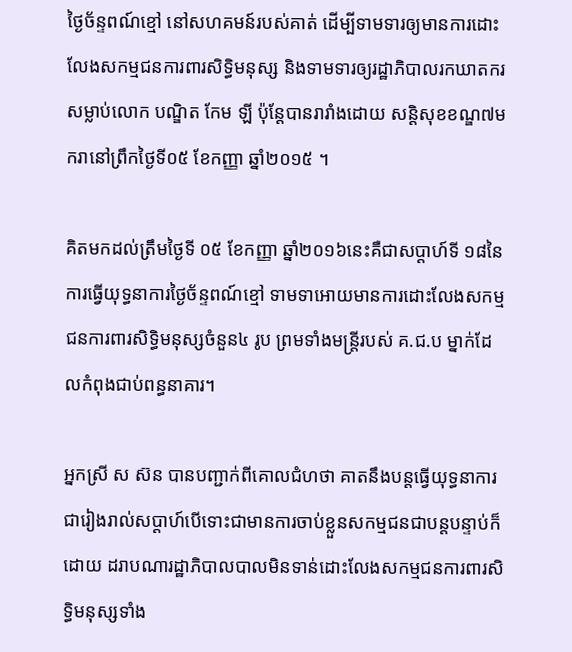ថ្ងៃច័ន្ទពណ៍ខ្មៅ នៅសហគមន៍របស់គាត់ ដើម្បីទាមទារឲ្យមានការដោះលែងសកម្មជនការពារសិទ្ធិមនុស្ស និងទាមទារឲ្យរដ្ឋាភិបាលរកឃាតករសម្លាប់លោក បណ្ឌិត កែម ឡី ប៉ុន្តែបានរារាំងដោយ សន្តិសុខខណ្ឌ៧មករានៅព្រឹកថ្ងៃទី០៥ ខែកញ្ញា ឆ្នាំ២០១៥ ។

គិតមកដល់ត្រឹមថ្ងៃទី ០៥ ខែកញ្ញា ឆ្នាំ២០១៦នេះគឺជាសប្តាហ៍ទី ១៨នៃការធ្វើយុទ្ធនាការថ្ងៃច័ន្ទពណ៍ខ្មៅ ទាមទាអោយមានការដោះលែងសកម្មជនការពារសិទ្ធិមនុស្សចំនួន៤ រូប ព្រមទាំងមន្ត្រីរបស់ គ.ជ.ប ម្នាក់ដែលកំពុងជាប់ពន្ធនាគារ។

អ្នកស្រី ស ស៊ន បានបញ្ជាក់ពីគោលជំហថា គាតនឹងបន្តធ្វើយុទ្ធនាការជារៀងរាល់សប្តាហ៍បើទោះជាមានការចាប់ខ្លួនសកម្មជនជាបន្តបន្ទាប់ក៏ដោយ ដរាបណារដ្ឋាភិបាលបាលមិនទាន់ដោះលែងសកម្មជនការពារសិទ្ធិមនុស្សទាំង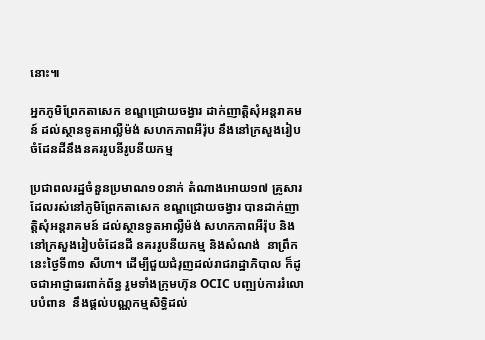នោះ៕

អ្នកភូមិព្រែកតាសេក ខណ្ឌជ្រោយចង្វារ ដាក់ញាត្តិសុំអន្តរាគមន៍ ដល់ស្ថានទូតអាល្លឺម៉ង់ សហកភាពអឺរ៉ុប នឹងនៅក្រសួងរៀបចំដែនដីនឹងនគររូបនីរូបនីយកម្ម

ប្រជាពលរដ្ឋចំនួនប្រមាណ១០នាក់ តំណាងអោយ១៧ គ្រូសារ ដែលរស់នៅភូមិព្រែកតាសេក ខណ្ឌជ្រោយចង្វារ បានដាក់ញាត្តិសុំអន្តរាគមន៍ ដល់ស្ថានទូតអាល្លឺម៉ង់ សហកភាពអឺរ៉ុប និងនៅក្រសួងរៀបចំដែនដី នគររូបនីយកម្ម និងសំណង់  នាព្រឹកនេះថ្ងៃទី៣១ សីហា។ ដើម្បីជួយជំរុញដល់រាជរាដ្ឋាភិបាល ក៏ដូចជាអាជ្ញាធរពាក់ព័ន្ធ រួមទាំងក្រុមហ៊ុន OCIC បញ្ឍប់ការរំលោបបំពាន  នឹងផ្ដល់បណ្ណកម្មសិទ្ធិដល់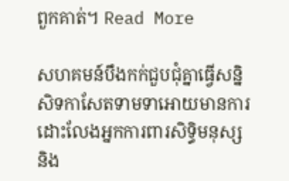ពួកគាត់។ Read More

សហគមន៍បឹងកក់ជួបជុំគ្នាធ្វើសន្និសិទកាសែតទាមទាអោយមានការដោះលែងអ្នកការពារសិទ្ធិមនុស្ស និង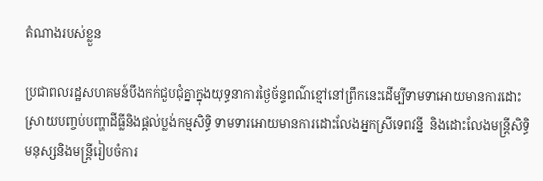តំណាងរបស់ខ្លួន

ប្រជាពលរដ្ឋសហគមន៍បឹងកក់ជួបជុំគ្នាក្នុងយុទ្ធនាការថ្ងៃច័ន្ទពណ៌ខ្មៅនៅព្រឹកនេះដើម្បីទាមទាអោយមានការដោះស្រាយបញ្ចប់បញ្ហាដីធ្លីនិងផ្ដល់ប្លង់កម្មសិទ្ធិ ទាមទារអោយមានការដោះលែងអ្នកស្រីទេពវន្នី  និងដោះលែងមន្ត្រីសិទ្ធិមនុស្សនិងមន្ត្រីរៀបចំការ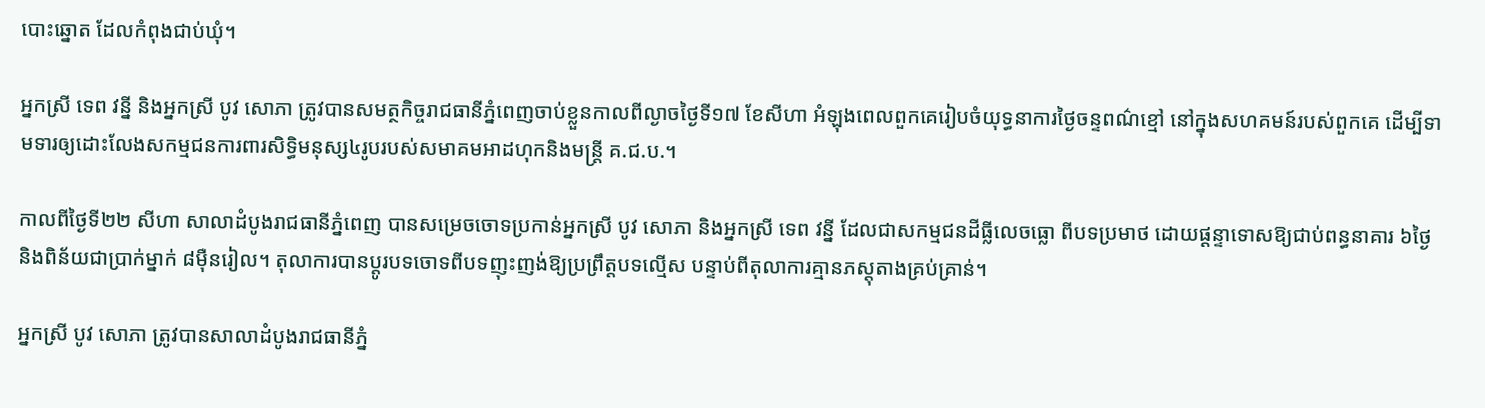បោះឆ្នោត ដែលកំពុងជាប់ឃុំ។

អ្នកស្រី ទេព វន្នី និងអ្នកស្រី បូវ សោភា ត្រូវបានសមត្ថកិច្ចរាជធានីភ្នំពេញចាប់ខ្លួនកាលពីល្ងាចថ្ងៃទី១៧ ខែសីហា អំឡុងពេលពួកគេរៀបចំយុទ្ធនាការថ្ងៃចន្ទពណ៌ខ្មៅ នៅក្នុងសហគមន៍របស់ពួកគេ ដើម្បីទាមទារឲ្យដោះលែងសកម្មជនការពារសិទ្ធិមនុស្ស៤រូបរបស់សមាគមអាដហុកនិងមន្ត្រី គ.ជ.ប.។

កាលពីថ្ងៃទី២២ សីហា សាលាដំបូងរាជធានីភ្នំពេញ បានសម្រេចចោទប្រកាន់អ្នកស្រី បូវ សោភា និងអ្នកស្រី ទេព វន្នី ដែលជាសកម្មជនដីធ្លីលេចធ្លោ ពីបទប្រមាថ ដោយផ្ដន្ទាទោសឱ្យជាប់ពន្ធនាគារ ៦ថ្ងៃ និងពិន័យជាប្រាក់ម្នាក់ ៨ម៉ឺនរៀល។ តុលាការបានប្ដូរបទចោទពីបទញុះញង់ឱ្យប្រព្រឹត្តបទល្មើស បន្ទាប់ពីតុលាការគ្មានភស្តុតាងគ្រប់គ្រាន់។

អ្នកស្រី បូវ សោភា ត្រូវបានសាលាដំបូងរាជធានីភ្នំ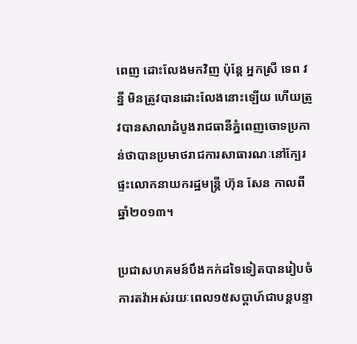ពេញ ដោះលែងមកវិញ ប៉ុន្តែ អ្នកស្រី ទេព វន្នី មិនត្រូវបានដោះលែងនោះឡើយ ហើយត្រូវបានសាលាដំបូងរាជធានីភ្នំពេញចោទប្រកាន់ថាបានប្រមាថរាជការសាធារណៈនៅក្បែរផ្ទះលោកនាយករដ្ឋមន្ត្រី ហ៊ុន សែន កាលពីឆ្នាំ២០១៣។

ប្រជាសហគមន៍បឹងកក់ដទៃទៀតបានរៀបចំការតវ៉ាអស់រយៈពេល១៥សប្ដាហ៍ជាបន្តបន្ទា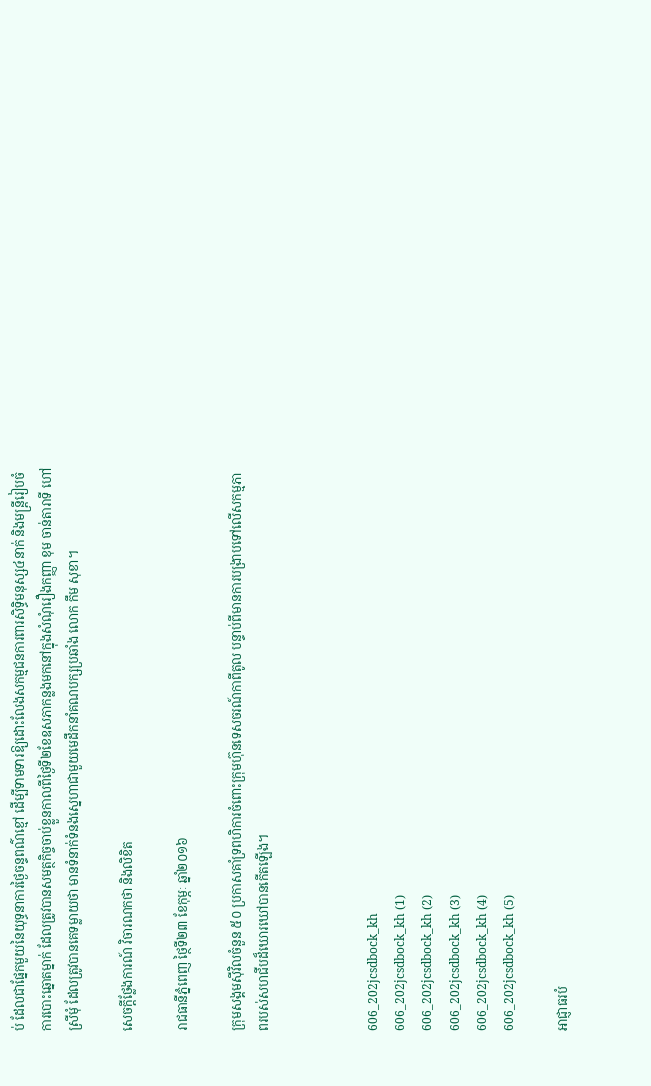ប់ ដែលជាផ្នែកមួយនៃយុទ្ធនាការថ្ងៃចន្ទពណ៌ខ្មៅ ដើម្បីទាមទារឱ្យដោះលែងសកម្មជនការពារសិទ្ធិមនុស្ស៤នាក់ និងមន្ត្រីរៀបចំការបោះឆ្នោតម្នាក់ ដែលត្រូវបានសមត្ថកិច្ចចាប់ខ្លួនកាលពីថ្ងៃទី២ខែឧសភាកន្លងមកនៅក្នុងសំណុំរឿងកញ្ញា ខុម ចាន់តារាទី ហៅ ស្រីមុំ ដែលត្រូវបានគេទម្លាយថា មានទំនាក់ទំនងស្នេហាជាមួយមេដឹកនាំគណបក្សប្រឆាំង លោក កឹម សុខា។

សេចក្តីថ្លែងការណ៍ វិចារណកថា និងលិខិត

រាជធានីភ្នំពេញ ថ្ថៃទី២៣ ខែកុម្ភៈ ឆ្នាំ២០១៦

ក្រុមសង្គមស៊ីវិលចំនួន ៥០ ប្រកាសគាំទ្រពហិការចំពោះក្រុមហ៊ុនទេសចរណ៍កាពីតូល បន្ទាប់ពីមានការបង្រាបទៅលើសកម្មភាពរបស់សហជីបដ៏ឃោរឃៅបានកើតឡើង។



606_202jcsdbock_kh
606_202jcsdbock_kh (1)
606_202jcsdbock_kh (2)
606_202jcsdbock_kh (3)
606_202jcsdbock_kh (4)
606_202jcsdbock_kh (5)

អាជ្ញាធរបំ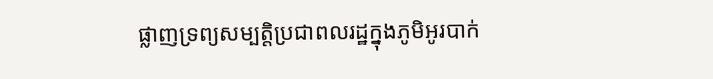ផ្លាញទ្រព្យសម្បត្តិប្រជាពលរដ្ឋក្នុងភូមិអូរបាក់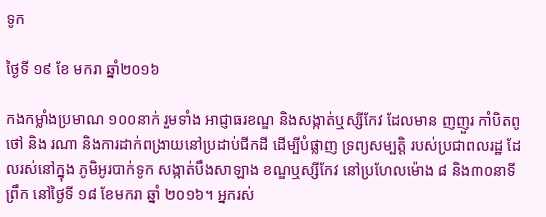ទូក

ថ្ងៃទី ១៩ ខែ មករា ឆ្នាំ២០១៦

កងកម្លាំងប្រមាណ ១០០នាក់ រួមទាំង អាជ្ញាធរខណ្ឌ និងសង្កាត់ឬស្សីកែវ ដែលមាន ញញួរ កាំបិតពូថៅ និង រណា និងការដាក់ពង្រាយនៅប្រដាប់ជីកដី ដើម្បីបំផ្លាញ ទ្រព្យសម្បត្តិ របស់ប្រជាពលរដ្ឋ ដែលរស់នៅក្នុង ភូមិអូរបាក់ទូក សង្កាត់បឹងសាឡាង ខណ្ឌឬស្សីកែវ នៅប្រហែលម៉ោង ៨ និង៣០នាទីព្រឹក នៅថ្ងៃទី ១៨ ខែមករា ឆ្នាំ ២០១៦។ អ្នករស់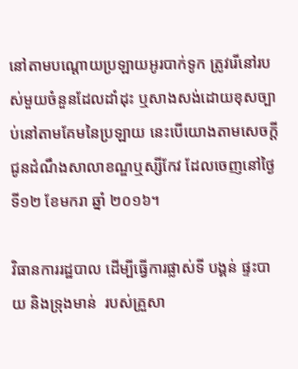នៅតាមបណ្តោយប្រឡាយអូរបាក់ទូក ត្រូវរើនៅរបស់មួយចំនួនដែលដាំដុះ ឬសាងសង់ដោយខុសច្បាប់នៅតាមគែមនៃប្រឡាយ នេះបើយោងតាមសេចក្តីជូនដំណឹងសាលាខណ្ឌឬស្សីកែវ ដែលចេញនៅថ្ងៃទី១២ ខែមករា ឆ្នាំ ២០១៦។

វិធានការរដ្ឋបាល ដើម្បីធ្វើការផ្លាស់ទី បង្គន់ ផ្ទះបាយ និងទ្រុងមាន់  របស់គ្រួសា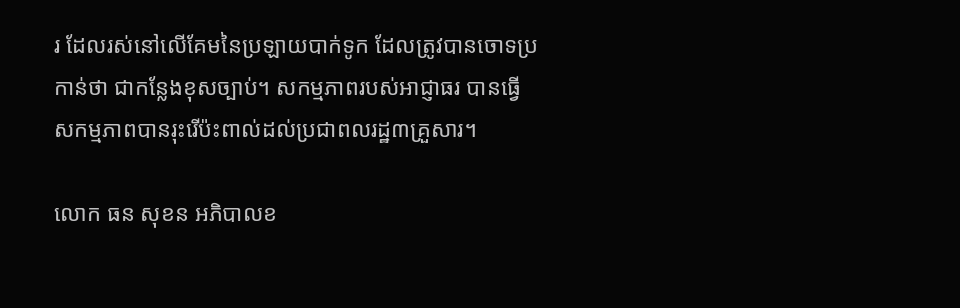រ ដែលរស់នៅលើគែមនៃប្រឡាយបាក់ទូក ដែលត្រូវបានចោទប្រកាន់ថា ជាកន្លែងខុសច្បាប់។ សកម្មភាពរបស់អាជ្ញាធរ បានធ្វើសកម្មភាពបានរុះរើប៉ះពាល់ដល់ប្រជាពលរដ្ឋ៣គ្រួសារ។

លោក ធន សុខន អភិបាលខ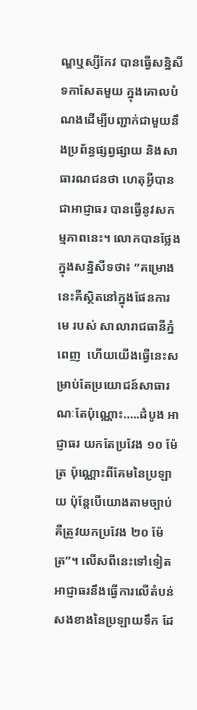ណ្ឌឬស្សីកែវ បានធ្វើសន្និសីទកាសែតមួយ ក្នុងគោលបំណងដើម្បីបញ្ជាក់ជាមួយនឹងប្រព័ន្ធផ្សព្វផ្សាយ និងសាធារណជនថា ហេតុអ្វីបានជាអាជ្ញាធរ បានធ្វើនូវសកម្មភាពនេះ។ លោកបានថ្លែងក្នុងសន្និសីទថា៖ “គម្រោងនេះគឺស្ថិតនៅក្នុងផែនការមេ របស់ សាលារាជធានីភ្នំពេញ  ហើយយើងធ្វើនេះសម្រាប់តែប្រយោជន៍សាធារណៈតែប៉ុណ្ណោះ…..ដំបូង អាជ្ញាធរ យកតែប្រវែង ១០ ម៉ែត្រ ប៉ុណ្ណោះពីគែមនៃប្រឡាយ ប៉ុន្តែបើយោងតាមច្បាប់ គឺត្រូវយកប្រវែង ២០ ម៉ែត្រ”។ លើសពីនេះទៅទៀត អាជ្ញាធរនឹងធ្វើការលើតំបន់សងខាងនៃប្រឡាយទឹក ដែ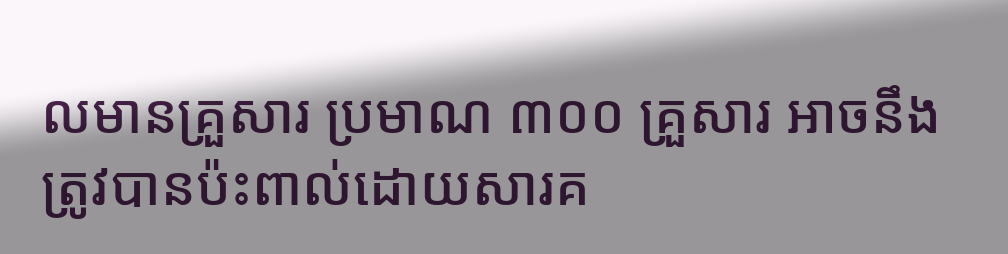លមានគ្រួសារ ប្រមាណ ៣០០ គ្រួសារ អាចនឹងត្រូវបានប៉ះពាល់ដោយសារគ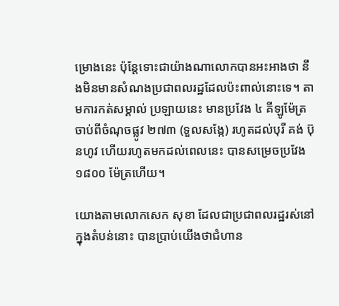ម្រោងនេះ ប៉ុន្តែទោះជាយ៉ាងណាលោកបានអះអាងថា នឹងមិនមានសំណងប្រជាពលរដ្ឋដែលប៉ះពាល់នោះទេ។ តាមការកត់សម្គាល់ ប្រឡាយនេះ មានប្រវែង ៤ គីឡូម៉ែត្រ ចាប់ពីចំណុចផ្លូវ ២៧៣ (ទួលសង្កែ) រហូតដល់បុរី គង់ ប៊ុនហូវ ហើយរហូតមកដល់ពេលនេះ បានសម្រេចប្រវែង ១៨០០ ម៉ែត្រហើយ។

យោងតាមលោកសេក សុខា ដែលជាប្រជាពលរដ្ឋរស់នៅក្នុងតំបន់នោះ បានប្រាប់យើងថាជំហាន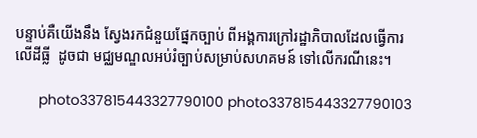បន្ទាប់គឺយើងនឹង ស្វែងរកជំនួយផ្នែកច្បាប់ ពីអង្គការក្រៅរដ្ឋាភិបាលដែលធ្វើការលើដីធ្លី  ដូចជា មជ្ឈមណ្ឌលអប់រំច្បាប់សម្រាប់សហគមន៍ ទៅលើករណីនេះ។

      photo337815443327790100 photo337815443327790103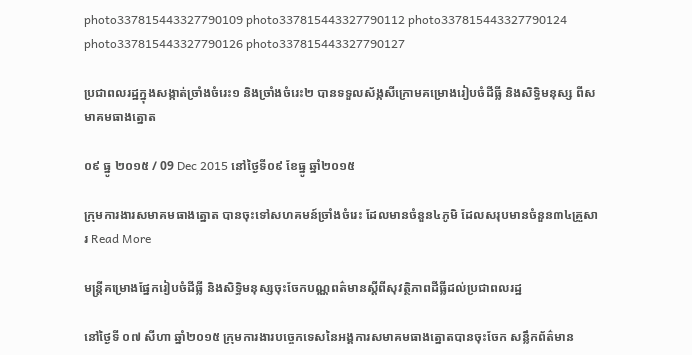photo337815443327790109 photo337815443327790112 photo337815443327790124 photo337815443327790126 photo337815443327790127

ប្រជាពលរដ្ឋក្នុងសង្កាត់ច្រាំងចំរេះ១ និងច្រាំងចំរេះ២ បានទទួលស័ង្កសីក្រោមគម្រោងរៀបចំដីធ្លី និងសិទ្ធិមនុស្ស ពីសមាគមធាងត្នោត

០៩ ធ្នូ ២០១៥ / 09 Dec 2015 នៅថ្ងៃទី០៩ ខែធ្នូ ឆ្នាំ២០១៥

ក្រុមការងារសមាគមធាងត្នោត បានចុះទៅសហគមន៍ច្រាំងចំរេះ ដែលមានចំនួន៤ភូមិ ដែលសរុបមានចំនួន៣៤គ្រួសារ Read More

មន្ត្រីគម្រោងផ្នែករៀបចំដីធ្លី និងសិទ្ធិមនុស្សចុះចែកបណ្ណពត៌មានស្តីពីសុវត្ថិភាពដីធ្លីដល់ប្រជាពលរដ្ឋ

នៅថ្ងៃទី ០៧ សីហា ឆ្នាំ២០១៥ ក្រុមការងារបច្ចេកទេសនៃអង្គការសមាគមធាងត្នោតបានចុះចែក សន្លឹកព័ត៌មាន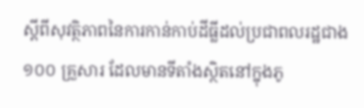ស្តីពីសុវត្ថិភាពនៃការកាន់កាប់ដីធ្លីដល់ប្រជាពលរដ្ឋជាង១០០ គ្រួសារ ដែលមានទីតាំងស្ថិតនៅក្នុងភូ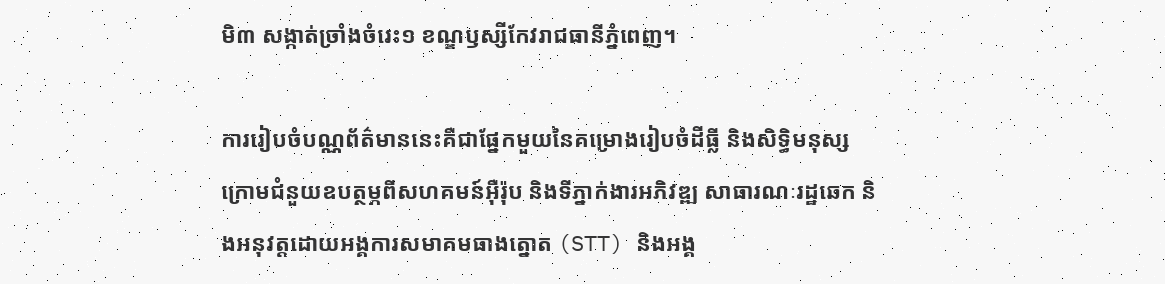មិ៣ សង្កាត់ច្រាំងចំរេះ១ ខណ្ឌឫស្សីកែវរាជធានីភ្នំពេញ។

ការរៀបចំបណ្ណព័ត៌មាននេះគឺជាផ្នែកមួយនៃគម្រោងរៀបចំដីធ្លី និងសិទ្ធិមនុស្ស ក្រោមជំនួយឧបត្ថម្ភពីសហគមន៍អ៊ឺរ៉ុប និងទីភ្នាក់ងារអភិវឌ្ឍ សាធារណៈរដ្ឋឆេក និងអនុវត្តដោយអង្គការសមាគមធាងត្នោត (STT) និងអង្គ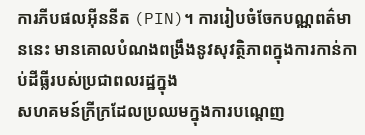ការភីបផលអ៊ីននីត (PIN)។ ការរៀបចំចែកបណ្ណពត៌មាននេះ មានគោលបំណងពង្រឹងនូវសុវត្ថិភាពក្នុងការកាន់កាប់ដីធ្លីរបស់ប្រជាពលរដ្ឋក្នុង
សហគមន៍ក្រីក្រដែលប្រឈមក្នុងការបណ្តេញ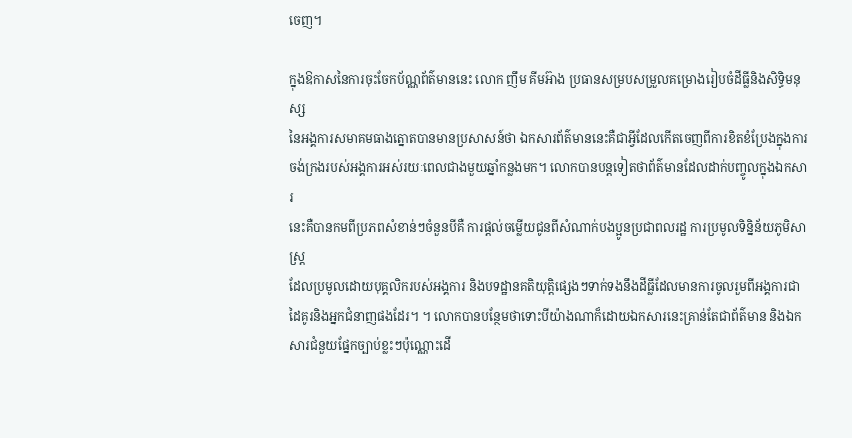ចេញ។

ក្នុងឱកាសនៃការចុះចែកប័ណ្ណព័ត៌មាននេះ លោក ញឹម គីមអ៊ាង ប្រធានសម្របសម្រួលគម្រោងរៀបចំដីធ្លីនិងសិទ្ធិមនុស្ស
នៃអង្គការសមាគមធាងត្នោតបានមានប្រសាសន៍ថា ឯកសារព័ត៌មាននេះគឺជាអ្វីដែលកើតចេញពីការខិតខំប្រែងក្នុងការ
ចង់ក្រងរបស់អង្គការអស់រយៈពេលជាងមួយឆ្នាំកន្លងមក។ លោកបានបន្តទៀតថាព័ត៌មានដែលដាក់បញ្ចូលក្នុងឯកសារ
នេះគឺបានកមពីប្រភពសំខាន់ៗចំនួនបីគឺ ការផ្តល់ចម្លើយជូនពីសំណាក់បងប្អូនប្រជាពលរដ្ឋ ការប្រមូលទិន្និន័យភូមិសាស្រ្ត
ដែលប្រមូលដោយបុគ្គលិករបស់អង្គការ និងបទដ្ឋានគតិយុត្តិផ្សេងៗទាក់ទងនឹងដីធ្លីដែលមានការចូលរួមពីអង្គការជា
ដៃគូរនិងអ្នកជំនាញផងដែរ។ ។ លោកបានបន្ថែមថាទោះបីយ៉ាងណាក៏ដោយឯកសារនេះគ្រាន់តែជាព័ត៌មាន និងឯកសារជំនួយផ្នែកច្បាប់ខ្លះៗប៉ុណ្ណោះដើ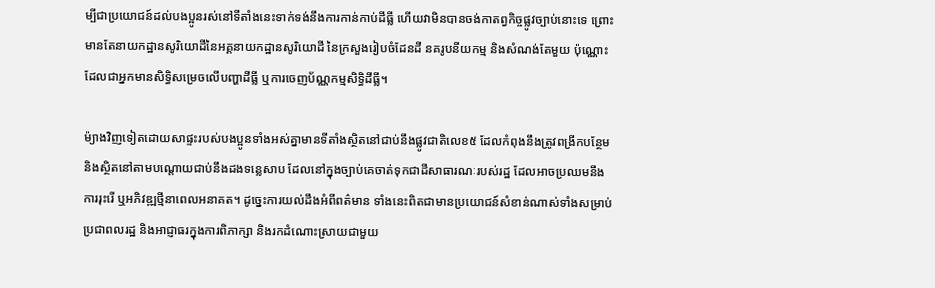ម្បីជាប្រយោជន៍ដល់បងប្អូនរស់នៅទីតាំងនេះទាក់ទង់នឹងការកាន់កាប់ដីធ្លី ហើយវាមិនបានចង់កាតព្វកិច្ចផ្លូវច្បាប់នោះទេ ព្រោះមានតែនាយកដ្ឋានសូរិយោដីនៃអគ្គនាយកដ្ឋានសូរិយោដី នៃក្រសួងរៀបចំដែនដី នគរូបនីយកម្ម និងសំណង់តែមួយ ប៉ុណ្ណោះដែលជាអ្នកមានសិទ្ធិសម្រេចលើបញ្ហាដីធ្លី ឬការចេញប័ណ្ណកម្មសិទ្ធិដីធ្លី។

ម៉្យាងវិញទៀតដោយសាផ្ទះរបស់បងប្អូនទាំងអស់គ្នាមានទីតាំងស្ថិតនៅជាប់នឹងផ្លូវជាតិលេខ៥ ដែលកំពុងនឹងត្រូវពង្រីកបន្ថែម និងស្ថិតនៅតាមបណ្តោយជាប់នឹងដងទន្លេសាប ដែលនៅក្នុងច្បាប់គេចាត់ទុកជាដីសាធារណៈរបស់រដ្ឋ ដែលអាចប្រឈមនឹងការរុះរើ ឬអភិវឌ្ឍថ្មីនាពេលអនាគត។ ដូច្នេះការយល់ដឹងអំពីពត៌មាន ទាំងនេះពិតជាមានប្រយោជន៍សំខាន់ណាស់ទាំងសម្រាប់ប្រជាពលរដ្ឋ និងអាជ្ញាធរក្នុងការពិភាក្សា និងរកដំណោះស្រាយជាមួយ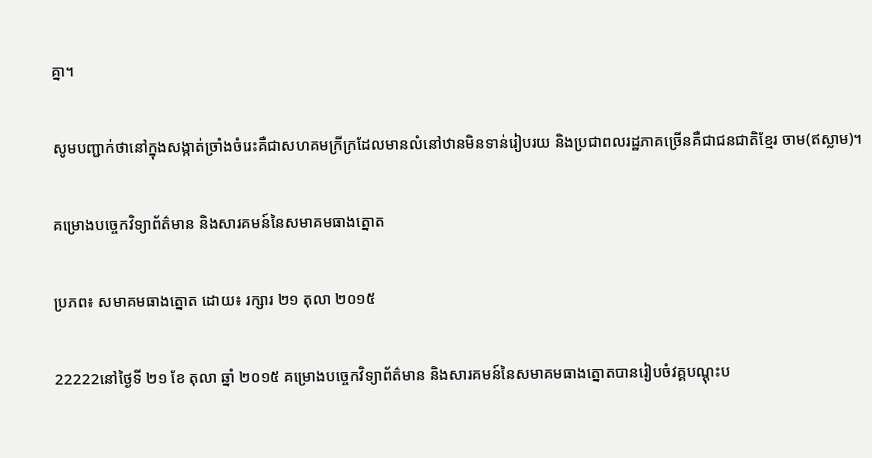គ្នា។

សូមបញ្ជាក់ថានៅក្នុងសង្កាត់ច្រាំងចំរេះគឺជាសហគមក្រីក្រដែលមានលំនៅឋានមិនទាន់រៀបរយ និងប្រជាពលរដ្ឋភាគច្រើនគឺជាជនជាតិខ្មែរ ចាម(ឥស្លាម)។

គម្រោងបច្ចេកវិទ្យាព័ត៌មាន និងសារគមន៍នៃសមាគមធាងត្នោត

ប្រភព៖ សមាគមធាងត្នោត ដោយ៖ រក្សារ ២១ តុលា ២០១៥

22222នៅថ្ងៃទី ២១ ខែ តុលា ឆ្នាំ ២០១៥ គម្រោងបច្ចេកវិទ្យាព័ត៌មាន និងសារគមន៍នៃសមាគមធាងត្នោតបានរៀបចំវគ្គបណ្តុះប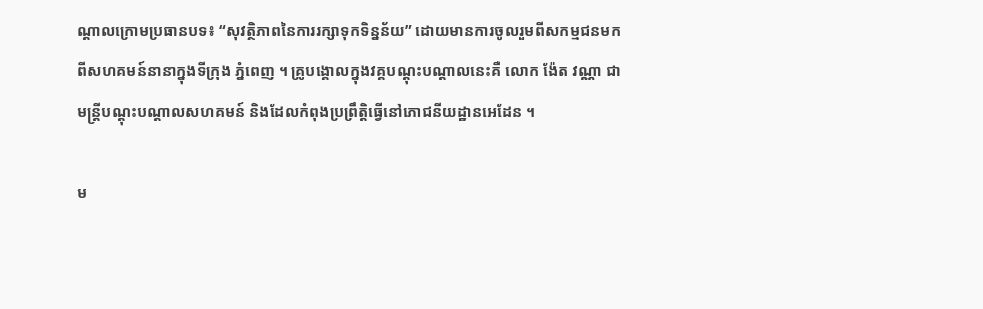ណ្តាលក្រោមប្រធានបទ៖ “សុវត្ថិភាពនៃការរក្សាទុកទិន្នន័យ” ដោយមានការចូលរួមពីសកម្មជនមកពីសហគមន៍នានាក្នុងទីក្រុង ភ្នំពេញ ។ គ្រូបង្គោលក្នុងវគ្គបណ្តុះបណ្តាលនេះគឺ លោក ង៉ែត វណ្ណា ជាមន្តី្របណ្តុះបណ្តាលសហគមន៍ និងដែលកំពុងប្រព្រឹត្តិធ្វើនៅភោជនីយដ្ឋានអេដែន ។

ម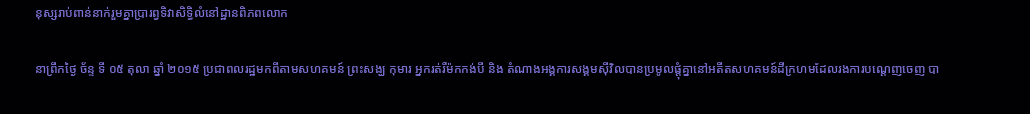នុស្សរាប់ពាន់នាក់រួមគ្នាប្រារព្វទិវាសិទ្ធិលំនៅដ្ឋានពិភពលោក

នាព្រឹកថ្ងៃ ច័ន្ទ ទី ០៥ តុលា ឆ្នាំ ២០១៥ ប្រជាពលរដ្ឋមកពីតាមសហគមន៍ ព្រះសង្ឃ កុមារ អ្នករត់រឺម៉កកង់បី និង តំណាងអង្គការសង្គមស៊ីវិលបានប្រមូលផ្តុំគ្នានៅអតីតសហគមន៍ដីក្រហមដែលរងការបណ្តេញចេញ បា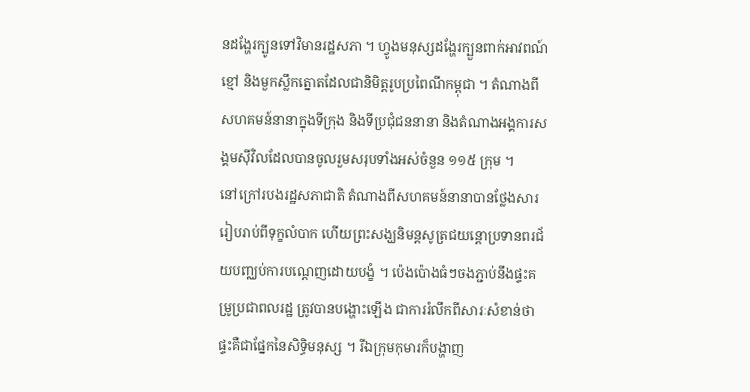នដង្ហែរក្បូនទៅវិមានរដ្ឋសភា ។ ហ្វូងមនុស្សដង្ហែរក្បួនពាក់អាវពណ៍ខ្មៅ និងមួកស្លឹកត្នោតដែលជានិមិត្តរូបប្រពៃណីកម្ពុជា ។ តំណាងពីសហគមន៍នានាក្នុងទីក្រុង និងទីប្រជុំជននានា និងតំណាងអង្គការសង្គមស៊ីវិលដែលបានចូលរួមសរុបទាំងអស់ចំនួន ១១៥ ក្រុម ។
នៅក្រៅរបងរដ្ឋសភាជាតិ តំណាងពីសហគមន៍នានាបានថ្លែងសាររៀបរាប់ពីទុក្ខលំបាក ហើយព្រះសង្ឃនិមន្តសូត្រជយន្តោប្រទានពរជ័យបញ្ឈប់ការបណ្តេញដោយបង្ខំ ។ ប៉េងប៉ោងធំៗចងភ្ជាប់នឹងផ្ទះគម្រូប្រជាពលរដ្ឋ ត្រូវបានបង្ហោះឡើង ជាការរំលឹកពីសារៈសំខាន់ថាផ្ទះគឺជាផ្នែកនៃសិទ្ធិមនុស្ស ។ រីឯក្រុមកុមារក៏បង្ហាញ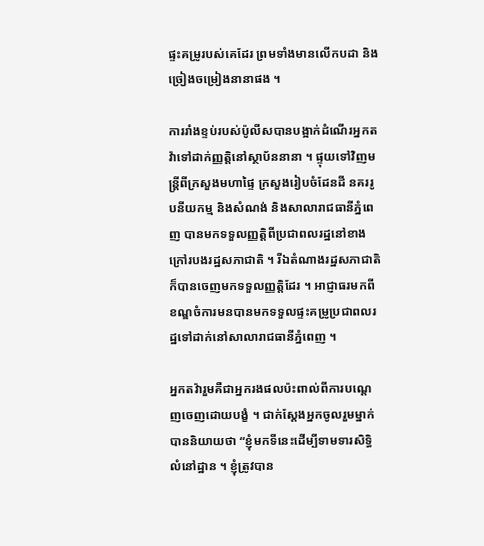ផ្ទះគម្រូរបស់គេដែរ ព្រមទាំងមានលើកបដា និងច្រៀងចម្រៀងនានាផង ។

ការរាំងខ្ទប់របស់ប៉ូលីសបានបង្អាក់ដំណើរអ្នកតវ៉ាទៅដាក់ញ្ញត្តិនៅស្ថាប័ននានា ។ ផ្ទុយទៅវិញមន្ត្រីពីក្រសួងមហាផ្ទៃ ក្រសួងរៀបចំដែនដី នគររូបនីយកម្ម និងសំណង់ និងសាលារាជធានីភ្នំពេញ បានមកទទួលញ្ញតិ្តពីប្រជាពលរដ្ឋនៅខាងក្រៅរបងរដ្ឋសភាជាតិ ។ រីឯតំណាងរដ្ឋសភាជាតិក៏បានចេញមកទទួលញ្ញត្តិដែរ ។ អាជ្ញាធរមកពីខណ្ឌចំការមនបានមកទទួលផ្ទះគម្រូប្រជាពលរដ្ឋទៅដាក់នៅសាលារាជធានីភ្នំពេញ ។

អ្នកតវ៉ារួមគឺជាអ្នករងផលប៉ះពាល់ពីការបណ្តេញចេញដោយបង្ខំ ។ ជាក់ស្តែងអ្នកចូលរួមម្នាក់បាននិយាយថា “ខ្ញុំមកទីនេះដើម្បីទាមទារសិទ្ធិលំនៅដ្ឋាន ។ ខ្ញុំត្រូវបាន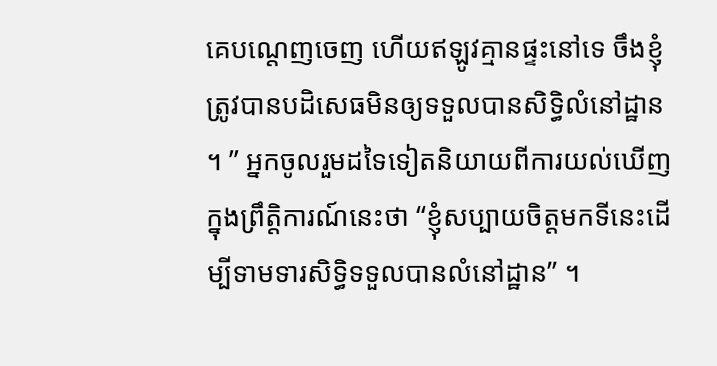គេបណ្តេញចេញ ហើយឥឡូវគ្មានផ្ទះនៅទេ ចឹងខ្ញុំត្រូវបានបដិសេធមិនឲ្យទទួលបានសិទ្ធិលំនៅដ្ឋាន ។ ” អ្នកចូលរួមដទៃទៀតនិយាយពីការយល់ឃើញក្នុងព្រឹត្តិការណ៍នេះថា “ខ្ញុំសប្បាយចិត្តមកទីនេះដើម្បីទាមទារសិទ្ធិទទួលបានលំនៅដ្ឋាន” ។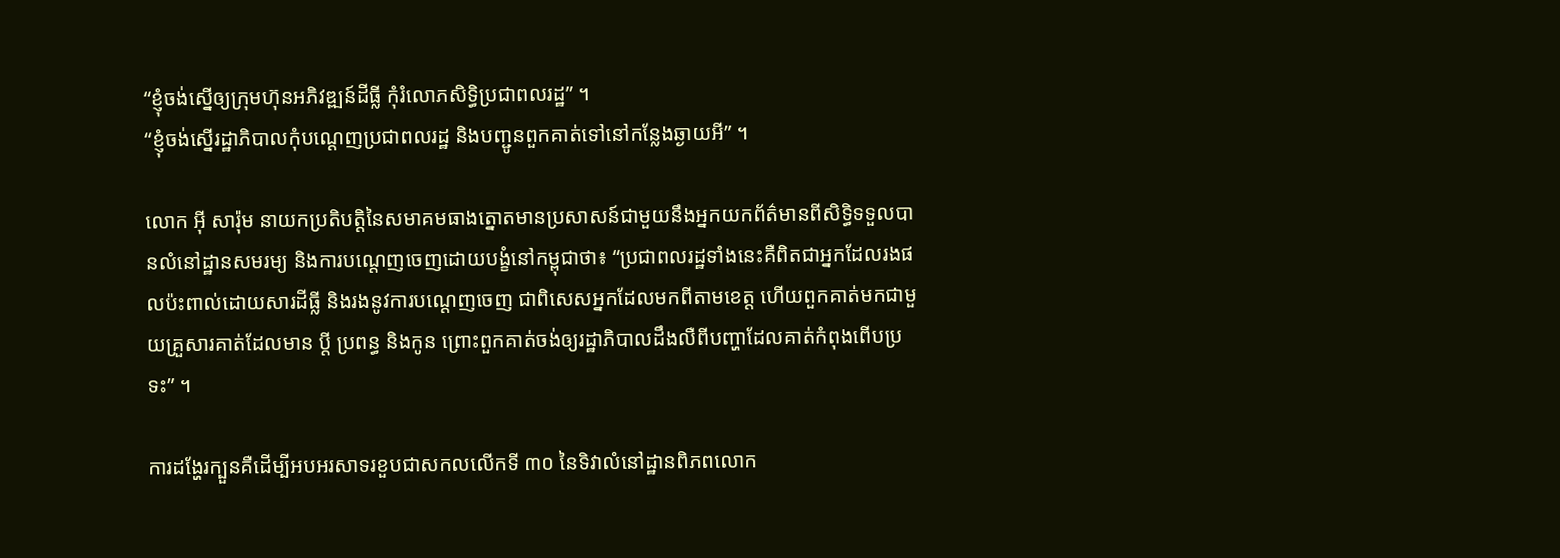“ខ្ញុំចង់ស្នើឲ្យក្រុមហ៊ុនអភិវឌ្ឍន៍ដីធ្លី កុំរំលោភសិទ្ធិប្រជាពលរដ្ឋ” ។
“ខ្ញុំចង់ស្នើរដ្ឋាភិបាលកុំបណ្តេញប្រជាពលរដ្ឋ និងបញ្ជូនពួកគាត់ទៅនៅកន្លែងឆ្ងាយអី” ។

លោក អ៊ី សារ៉ុម នាយកប្រតិបត្តិនៃសមាគមធាងត្នោតមានប្រសាសន៍ជាមួយនឹងអ្នកយកព័ត៌មានពីសិទ្ធិទទួលបានលំនៅដ្ឋានសមរម្យ និងការបណ្តេញចេញដោយបង្ខំនៅកម្ពុជាថា៖ “ប្រជាពលរដ្ឋទាំងនេះគឺពិតជាអ្នកដែលរងផលប៉ះពាល់ដោយសារដីធ្លី និងរងនូវការបណ្តេញចេញ ជាពិសេសអ្នកដែលមកពីតាមខេត្ត ហើយពួកគាត់មកជាមួយគ្រួសារគាត់ដែលមាន ប្តី ប្រពន្ធ និងកូន ព្រោះពួកគាត់ចង់ឲ្យរដ្ឋាភិបាលដឹងលឺពីបញ្ហាដែលគាត់កំពុងពើបប្រទះ” ។

ការដង្ហែរក្បួនគឺដើម្បីអបអរសាទរខួបជាសកលលើកទី ៣០ នៃទិវាលំនៅដ្ឋានពិភពលោក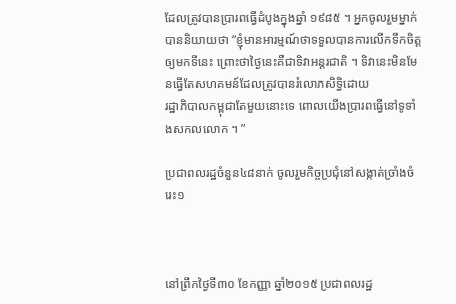ដែលត្រូវបានប្រារពធ្វើដំបូងក្នុងឆ្នាំ ១៩៨៥ ។ អ្នកចូលរួមម្នាក់បាននិយាយថា “ខ្ញុំមានអារម្មណ៍ថាទទួលបានការលើកទឹកចិត្តឲ្យមកទីនេះ ព្រោះថាថ្ងៃនេះគឺជាទិវាអន្តរជាតិ ។ ទិវានេះមិនមែនធ្វើតែសហគមន៍ដែលត្រូវបានរំលោភសិទ្ធិដោយ
រដ្ឋាភិបាលកម្ពុជាតែមួយនោះទេ ពោលយើងប្រារពធ្វើនៅទូទាំងសកលលោក ។ ”

ប្រជាពលរដ្ឋចំនួន៤៨នាក់ ចូលរួមកិច្ចប្រជុំនៅសង្កាត់ច្រាំងចំរេះ១



នៅព្រឹកថ្ងៃទី៣០ ខែកញ្ញា ឆ្នាំ២០១៥ ប្រជាពលរដ្ឋ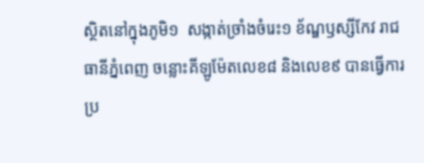ស្ថិតនៅក្នុងភូមិ១  សង្កាត់ច្រាំងចំរេះ១ ខ័ណ្ឌឫស្សីកែវ រាជធានីភ្នំពេញ ចន្លោះគីឡូម៉ែតលេខ៨ និងលេខ៩ បានធ្វើការប្រ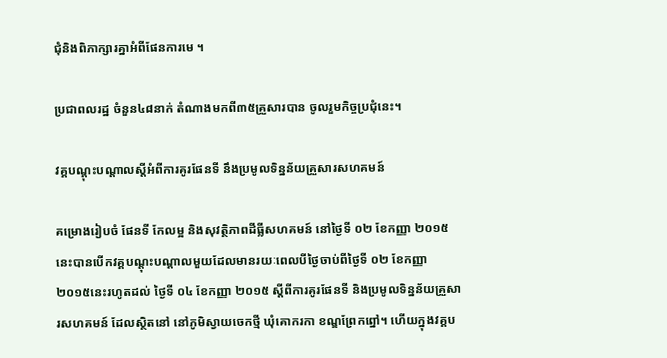ជំុនិងពិភាក្សារគ្នាអំពីផែនការមេ ។

ប្រជាពលរដ្ឋ ចំនួន៤៨នាក់ តំណាងមកពី៣៥គ្រួសារបាន ចូលរួមកិច្ចប្រជុំនេះ។

វគ្គបណ្តុះបណ្តាលស្តីអំពីការគូរផែនទី នឹងប្រមូលទិន្នន័យគ្រួសារសហគមន៍

គម្រោងរៀបចំ ផែនទី កែលម្អ និងសុវត្ថិភាពដីធ្លីសហគមន៍ នៅថ្ងៃទី ០២ ខែកញ្ញា ២០១៥ នេះបានបើកវគ្គបណ្តុះបណ្តាលមួយដែលមានរយៈពេលបីថ្ងៃចាប់ពីថ្ងៃទី ០២ ខែកញ្ញា ២០១៥នេះរហូតដល់ ថ្ងៃទី ០៤ ខែកញ្ញា ២០១៥ ស្តីពីការគូរផែនទី និងប្រមូលទិន្នន័យគ្រួសារសហគមន៍ ដែលស្ថិតនៅ នៅភូមិស្វាយចេកថ្មី ឃុំគោករកា ខណ្ឌព្រែកព្នៅ។ ហើយក្នុងវគ្គប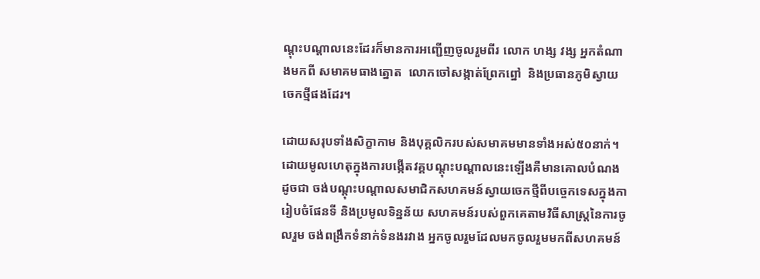ណ្តុះបណ្តាលនេះដែរក៏មានការអញ្ជើញចូលរួមពីរ លោក ហង្ស វង្ស អ្នកតំណាងមកពី សមាគមធាងត្នោត  លោកចៅសង្កាត់ព្រែកព្នៅ  និងប្រធានភូមិស្វាយចេកថ្មីផងដែរ។

ដោយសរុបទាំងសិក្ខាកាម និងបុគ្គលិករបស់សមាគមមានទាំងអស់៥០នាក់។ ដោយមូលហេតុក្នុងការបង្កើតវគ្គបណ្តុះបណ្តាលនេះឡើងគឺមានគោលបំណងដូចជា ចង់បណ្តុះបណ្តាលសមាជិកសហគមន៍ស្វាយចេកថ្មីពីបច្ចេកទេសក្នុងការៀបចំផែនទី និងប្រមូលទិន្នន័យ សហគមន៍របស់ពួកគេតាមវិធីសាស្រ្តនៃការចូលរួម ចង់ពង្រឹកទំនាក់ទំនងរវាង អ្នកចូលរួមដែលមកចូលរួមមកពីសហគមន៍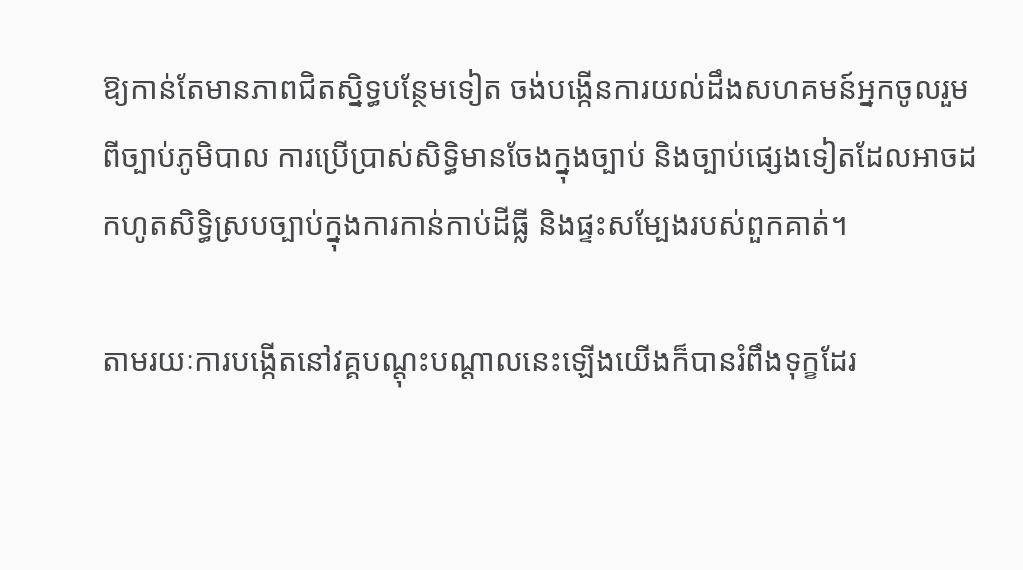ឱ្យកាន់តែមានភាពជិតស្និទ្ធបន្ថែមទៀត ចង់បង្កើនការយល់ដឹងសហគមន៍អ្នកចូលរួម ពីច្បាប់ភូមិបាល ការប្រើប្រាស់សិទ្ធិមានចែងក្នុងច្បាប់ និងច្បាប់ផ្សេងទៀតដែលអាចដកហូតសិទ្ធិស្របច្បាប់ក្នុងការកាន់កាប់ដីធ្លី និងផ្ទះសម្បែងរបស់ពួកគាត់។

តាមរយៈការបង្កើតនៅវគ្គបណ្តុះបណ្តាលនេះឡើងយើងក៏បានរំពឹងទុក្ខដែរ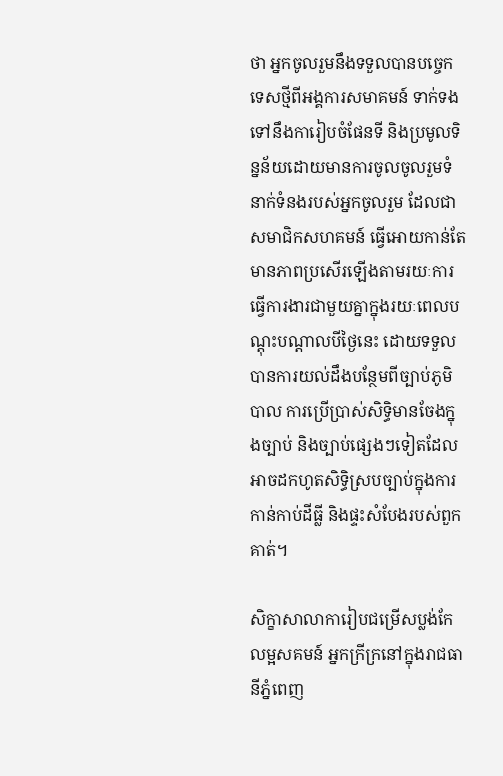ថា អ្នកចូលរួមនឹងទទួលបានបច្ចេកទេសថ្មីពីអង្គការសមាគមន៍ ទាក់ទងទៅនឹងការៀបចំផែនទី និងប្រមូលទិន្នន័យដោយមានការចូលចូលរួមទំនាក់ទំនងរបស់អ្នកចូលរួម ដែលជាសមាជិកសហគមន៍ ធ្វើអោយកាន់តែមានភាពប្រសើរឡើងតាមរយៈការធ្វើការងារជាមួយគ្នាក្នុងរយៈពេលបណ្តុះបណ្តាលបីថ្ងៃនេះ ដោយទទួលបានការយល់ដឹងបន្ថែមពីច្បាប់ភូមិបាល ការប្រើប្រាស់សិទ្ធិមានចែងក្នុងច្បាប់ និងច្បាប់ផ្សេងៗទៀតដែលអាចដកហូតសិទ្ធិស្របច្បាប់ក្នុងការកាន់កាប់ដីធ្លី និងផ្ទះសំបែងរបស់ពួកគាត់។

សិក្ខាសាលាការៀបជម្រើសប្លង់កែលម្អសគមន៍ អ្នកក្រីក្រនៅក្នុងរាជធានីភ្នំពេញ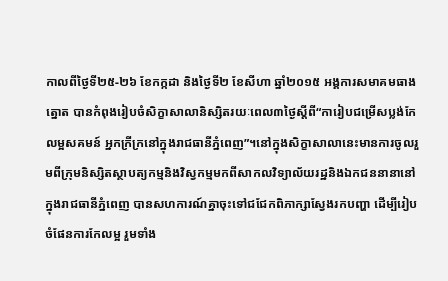កាលពីថ្ងៃទី២៥-២៦ ខែកក្កដា និងថ្ងៃទី២ ខែសីហា ឆ្នាំ២០១៥ អង្គការសមាគមធាងត្នោត បានកំពុងរៀបចំសិក្ខាសាលានិស្សិតរយៈពេល៣ថ្ងៃស្តីពី“ការៀបជម្រើសប្លង់កែលម្អសគមន៍ អ្នកក្រីក្រនៅក្នុងរាជធានីភ្នំពេញ”។នៅក្នុងសិក្ខាសាលានេះមានការចូលរួមពីក្រុមនិស្សិតស្ថាបត្យកម្មនិងវិស្វកម្មមកពីសាកលវិទ្យាល័យរដ្ឋនិងឯកជននានានៅក្នុងរាជធានីភ្នំពេញ បានសហការណ៍គ្នាចុះទៅជជែកពិភាក្សាស្វែងរកបញ្ហា ដើម្បីរៀបចំផែនការកែលម្អ រួមទាំង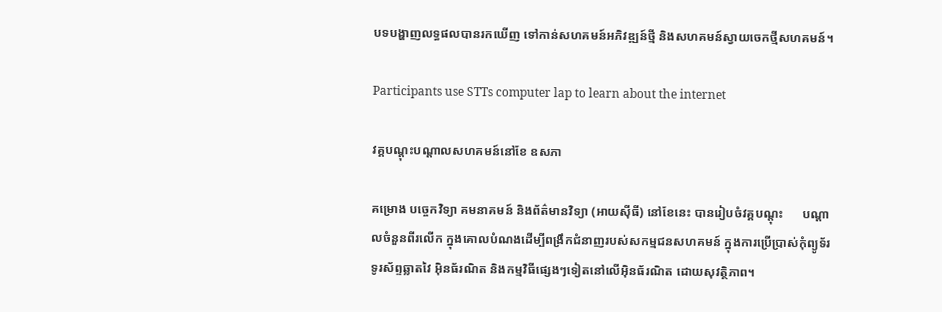បទបង្ហាញលទ្ធផលបានរកឃើញ ទៅកាន់សហគមន៍អភិវឌ្ឍន៍ថ្មី និងសហគមន៍ស្វាយចេកថ្មីសហគមន៍។

Participants use STTs computer lap to learn about the internet

វគ្គបណ្តុះបណ្តាលសហគមន៍នៅខែ ឧសភា

គម្រោង បច្ចេកវិទ្យា គមនាគមន៍ និងព័ត៌មានវិទ្យា (អាយស៊ីធី) នៅខែនេះ បានរៀបចំវគ្គបណ្តុះ      បណ្តាលចំនួនពីរលើក ក្នុងគោលបំណងដើម្បីពង្រឹកជំនាញរបស់សកម្មជនសហគមន៍ ក្នុងការប្រើប្រាស់កុំព្យូទ័រ ទូរស័ព្ទឆ្លាតវៃ អ៊ិនធ័រណិត និងកម្មវិធីផ្សេងៗទៀតនៅលើអ៊ិនធ័រណិត ដោយសុវត្ថិភាព។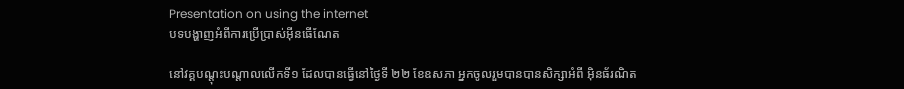Presentation on using the internet
បទបង្ហាញអំពីការប្រើប្រាស់អ៊ីនធើណែត

នៅវគ្គបណ្តុះបណ្តាលលើកទី១ ដែលបានធ្វើនៅថ្ងៃទី ២២ ខែឧសភា អ្នកចូលរួមបានបានសិក្សាអំពី អ៊ិនធ័រណិត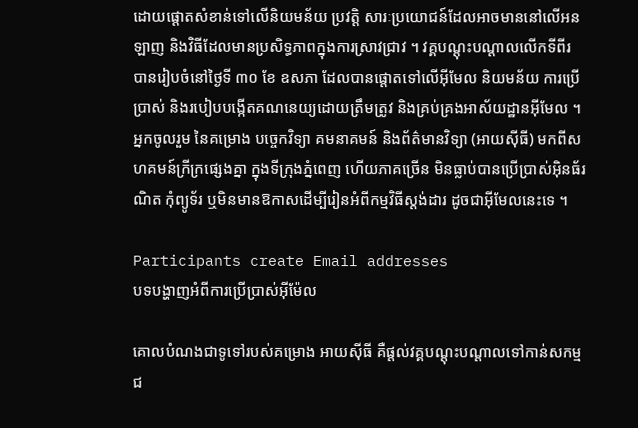ដោយផ្តោតសំខាន់ទៅលើនិយមន័យ ប្រវត្តិ សារៈប្រយោជន៍ដែលអាចមាននៅលើអនឡាញ និងវិធីដែលមានប្រសិទ្ធភាពក្នុងការស្រាវជ្រាវ ។ វគ្គបណ្តុះបណ្តាលលើកទីពីរ បានរៀបចំនៅថ្ងៃទី ៣០ ខែ ឧសភា ដែលបានផ្តោតទៅលើអ៊ីមែល និយមន័យ ការប្រើប្រាស់ និងរបៀបបង្កើតគណនេយ្យដោយត្រឹមត្រូវ និងគ្រប់គ្រងអាស័យដ្ឋានអ៊ីមែល ។ អ្នកចូលរួម នៃគម្រោង បច្ចេកវិទ្យា គមនាគមន៍ និងព័ត៌មានវិទ្យា (អាយស៊ីធី) មកពីសហគមន៍ក្រីក្រផ្សេងគ្នា ក្នុងទីក្រុងភ្នំពេញ ហើយភាគច្រើន មិនធ្លាប់បានប្រើប្រាស់អ៊ិនធ័រណិត កុំព្យូទ័រ ឬមិនមានឱកាសដើម្បីរៀនអំពីកម្មវិធីស្តង់ដារ ដូចជាអ៊ីមែលនេះទេ ។

Participants create Email addresses
បទបង្ហាញអំពីការប្រើប្រាស់អ៊ីម៉ែល

គោលបំណងជាទូទៅរបស់គម្រោង អាយស៊ីធី គឺផ្តល់វគ្គបណ្តុះបណ្តាលទៅកាន់សកម្មជ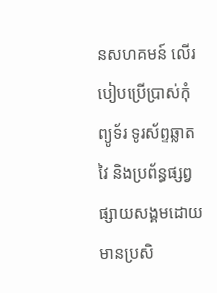នសហគមន៍ លើរបៀបប្រើប្រាស់កុំព្យូទ័រ ទូរស័ព្ទឆ្លាតវៃ និងប្រព័ន្ធផ្សព្វផ្សាយសង្គមដោយមានប្រសិ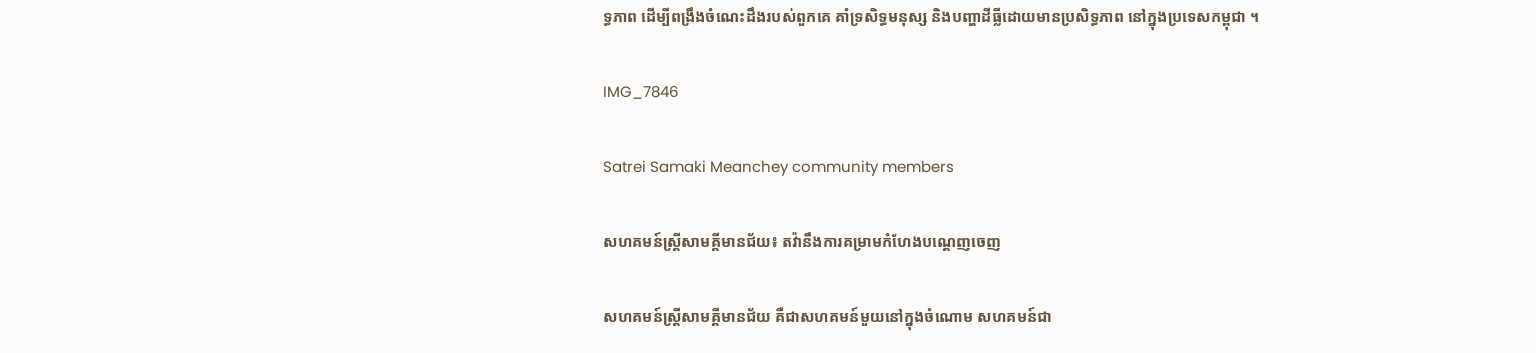ទ្ធភាព ដើម្បីពង្រឹងចំណេះដឹងរបស់ពួកគេ គាំទ្រសិទ្ធមនុស្ស និងបញ្ហាដីធ្លីដោយមានប្រសិទ្ធភាព នៅក្នុងប្រទេសកម្ពុជា ។

IMG_7846

Satrei Samaki Meanchey community members

សហគមន៍ស្ត្រីសាមគ្គីមានជ័យ៖ តវ៉ានឹងការគម្រាមកំហែងបណ្តេញចេញ

សហគមន៍ស្រ្តីសាមគ្គីមានជ័យ គឺជាសហគមន៍មួយនៅក្នុងចំណោម សហគមន៍ជា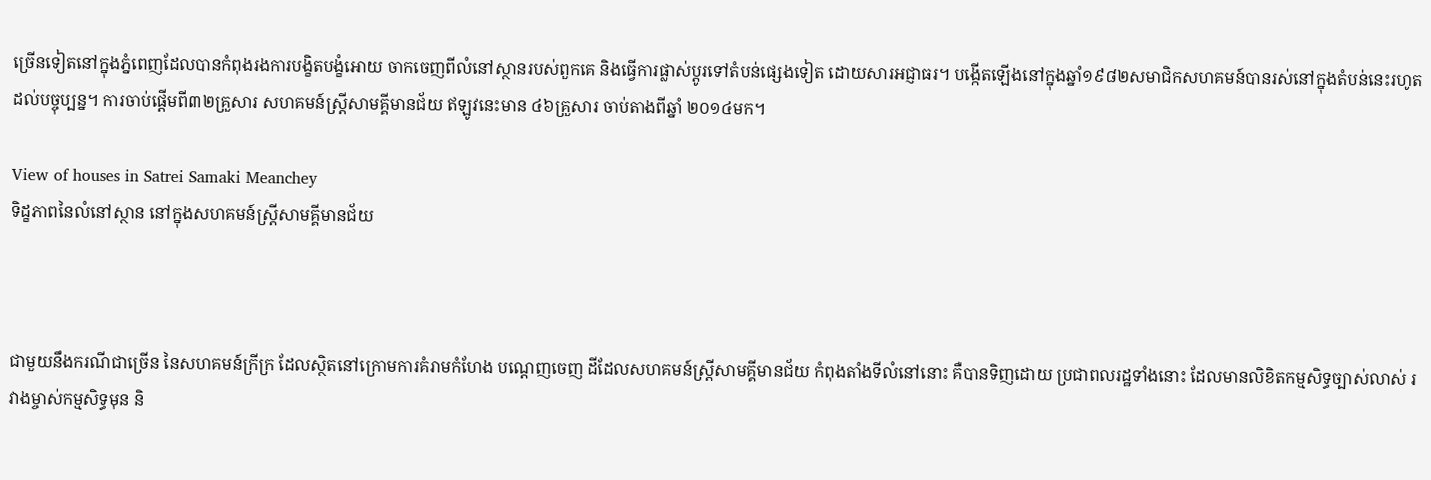ច្រើនទៀតនៅក្នុងភ្នំពេញដែលបានកំពុងរងការបង្ខិតបង្ខំអោយ ចាកចេញពីលំនៅស្ថានរបស់ពួកគេ និងធ្វើការផ្លាស់ប្តូរទៅតំបន់ផ្សេងទៀត ដោយសារអជ្ញាធរ។ បង្កើតឡើងនៅក្នុងឆ្នាំ១៩៨២សមាជិកសហគមន៍បានរស់នៅក្នុងតំបន់នេះរហូតដល់បច្ចុប្បន្ន។ ការចាប់ផ្តើមពី៣២គ្រួសារ សហគមន៍ស្រ្តីសាមគ្គីមានជ័យ ឥឡូវនេះមាន ៤៦គ្រួសារ ចាប់តាងពីឆ្នាំ ២០១៤មក។

View of houses in Satrei Samaki Meanchey
ទិដ្ខភាពនៃលំនៅស្ថាន នៅក្នុងសហគមន៍ស្រី្តសាមគ្គីមានជ័យ



ជាមួយនឹងករណីជាច្រើន នៃសហគមន៍ក្រីក្រ ដែលស្ថិតនៅក្រោមការគំរាមកំហែង បណ្តេញចេញ ដីដែលសហគមន៍ស្រ្តីសាមគ្គីមានជ័យ កំពុងតាំងទីលំនៅនោះ គឺបានទិញដោយ ប្រជាពលរដ្ឋទាំងនោះ ដែលមានលិខិតកម្មសិទ្ធច្បាស់លាស់ រវាងម្ចាស់កម្មសិទ្ធមុន និ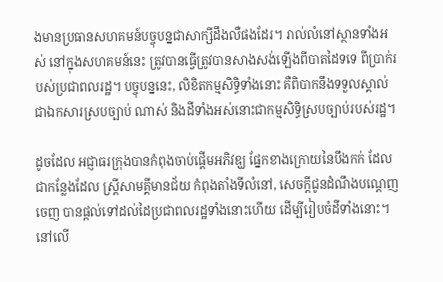ងមានប្រធានសហគមន៍បច្ចុបន្នជាសាក្សីដឹងលឺផងដែរ។ រាល់លំនៅស្ថានទាំងអស់ នៅក្នុងសហគមន៍នេះ ត្រូវបានធ្វើត្រូវបានសាងសង់ឡើងពីបាតដៃទទេ ពីប្រាក់របស់ប្រជាពលរដ្ឋ។ បច្ចុបន្ននេះ, លិខិតកម្មសិទ្ធិទាំងនោះ គឺពិបាកនឹងទទួលស្គាល់ ជាឯកសារស្របច្បាប់ ណាស់ និងដីទាំងអស់នោះជាកម្មសិទ្ធិស្របច្បាប់របស់រដ្ឋ។

ដូចដែល អជ្ញាធរក្រុងបានកំពុងចាប់ផ្តើមអភិវឌ្ឃ ផ្នែកខាងក្រោយនៃបឹងកក់ ដែលជាកន្លែងដែល ស្រ្តីសាមគ្គីមានជ័យ កំពុងតាំងទីលំនៅ, សេចក្តីជូនដំណឹងបណ្តេញចេញ បានផ្តល់ទៅដល់ដៃប្រជាពលរដ្ឋទាំងនោះហើយ ដើម្បីរៀបចំដីទាំងនោះ។ នៅលើ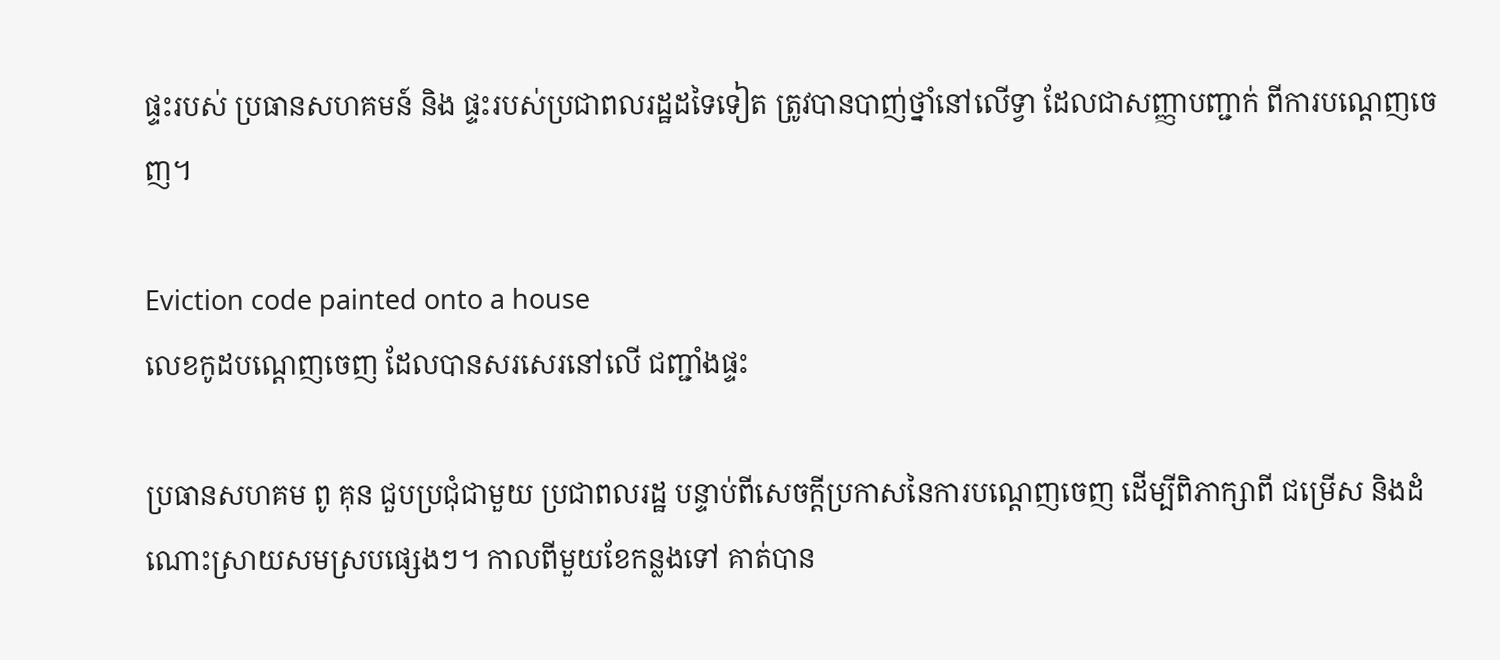ផ្ទះរបស់ ប្រធានសហគមន៍ និង ផ្ទះរបស់ប្រជាពលរដ្ឋដទៃទៀត ត្រូវបានបាញ់ថ្នាំនៅលើទ្វា ដែលជាសញ្ញាបញ្ជាក់ ពីការបណ្តេញចេញ។

Eviction code painted onto a house
លេខកូដបណ្តេញចេញ ដែលបានសរសេរនៅលើ ជញ្ជាំងផ្ទះ

ប្រធានសហគម ពូ គុន ជួបប្រជុំជាមួយ ប្រជាពលរដ្ឋ បន្ទាប់ពីសេចក្តីប្រកាសនៃការបណ្តេញចេញ ដើម្បីពិភាក្សាពី ជម្រើស និងដំណោះស្រាយសមស្របផ្សេងៗ។ កាលពីមួយខែកន្លងទៅ គាត់បាន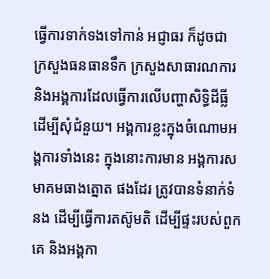ធ្វើការទាក់ទងទៅកាន់ អជ្ញាធរ ក៏ដូចជា ក្រសួងធនធានទឹក ក្រសួងសាធារណការ និងអង្គការដែលធ្វើការលើបញ្ហាសិទ្ធិដីធ្លី ដើម្បីសុំជំនួយ។ អង្គការខ្លះក្នុងចំណោមអង្គការទាំងនេះ ក្នុងនោះការមាន អង្គការសមាគមធាងត្នោត ផងដែរ ត្រូវបានទំនាក់ទំនង ដើម្បីធ្វើការតស៊ូមតិ ដើម្បីផ្ទះរបស់ពួកគេ និងអង្គកា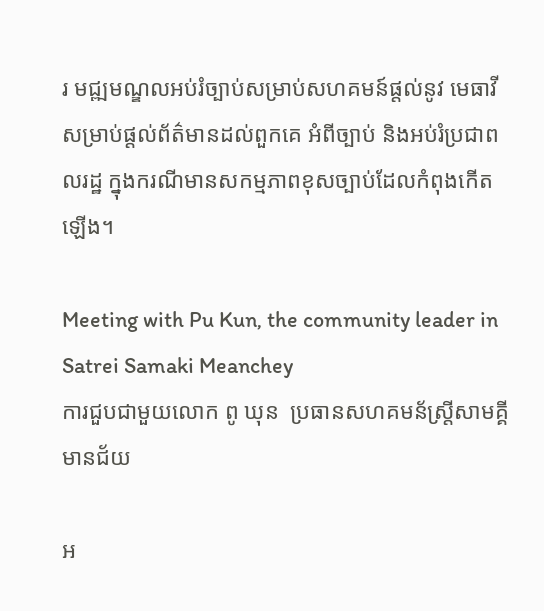រ មជ្ឍមណ្ឌលអប់រំច្បាប់សម្រាប់សហគមន៍ផ្តល់នូវ មេធាវី សម្រាប់ផ្តល់ព័ត៌មានដល់ពួកគេ អំពីច្បាប់ និងអប់រំប្រជាពលរដ្ឋ ក្នុងករណីមានសកម្មភាពខុសច្បាប់ដែលកំពុងកើតឡើង។

Meeting with Pu Kun, the community leader in Satrei Samaki Meanchey
ការជួបជាមួយលោក ពូ ឃុន  ប្រធានសហគមន័ស្ត្រីសាមគ្គីមានជ័យ

អ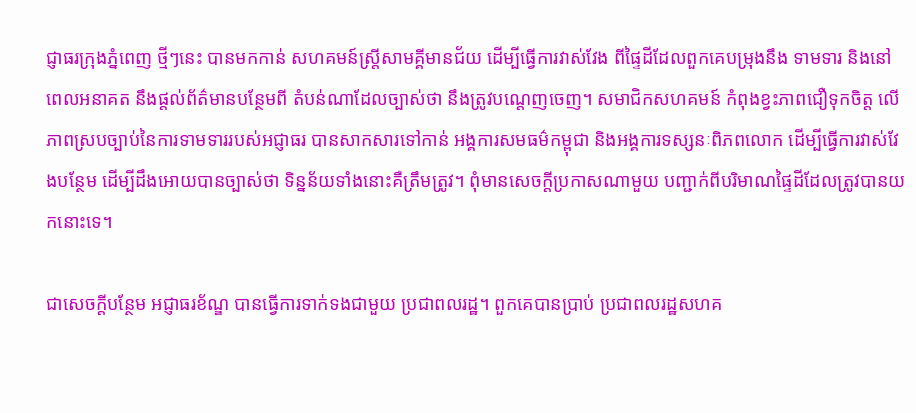ជ្ញាធរក្រុងភ្នំពេញ ថ្មីៗនេះ បានមកកាន់ សហគមន៍ស្រ្តីសាមគ្គីមានជ័យ ដើម្បីធ្វើការវាស់វែង ពីផ្ទៃដីដែលពួកគេបម្រុងនឹង ទាមទារ និងនៅពេលអនាគត នឹងផ្តល់ព័ត៌មានបន្ថែមពី តំបន់ណាដែលច្បាស់ថា នឹងត្រូវបណ្តេញចេញ។ សមាជិកសហគមន៍ កំពុងខ្វះភាពជឿទុកចិត្ត លើភាពស្របច្បាប់នៃការទាមទាររបស់អជ្ញាធរ បានសាកសារទៅកាន់ អង្គការសមធម៌កម្ពុជា និងអង្គការទស្សនៈពិភពលោក ដើម្បីធ្វើការវាស់វែងបន្ថែម ដើម្បីដឹងអោយបានច្បាស់ថា ទិន្នន័យទាំងនោះគឺត្រឹមត្រូវ។ ពុំមានសេចក្តីប្រកាសណាមួយ បញ្ជាក់ពីបរិមាណផ្ទៃដីដែលត្រូវបានយកនោះទេ។

ជាសេចក្តីបន្ថែម អជ្ញាធរខ័ណ្ឌ បានធ្វើការទាក់ទងជាមួយ ប្រជាពលរដ្ឋ។ ពួកគេបានប្រាប់ ប្រជាពលរដ្ឋសហគ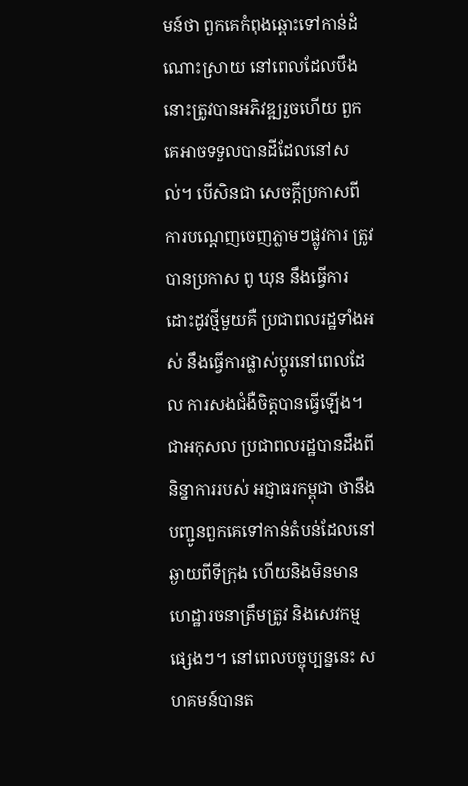មន៍ថា ពួកគេកំពុងឆ្ពោះទៅកាន់ដំណោះស្រាយ នៅពេលដែលបឹងនោះត្រូវបានអភិវឌ្ឍរួចហើយ ពួកគេអាចទទួលបានដីដែលនៅសល់។ បើសិនជា សេចក្តីប្រកាសពីការបណ្តេញចេញភ្លាមៗផ្លូវការ ត្រូវបានប្រកាស ពូ ឃុន នឹងធ្វើការដោះដូវថ្មីមួយគឺ ប្រជាពលរដ្ឋទាំងអស់ នឹងធ្វើការផ្លាស់ប្តូរនៅពេលដែល ការសងជំងឺចិត្តបានធ្វើឡើង។ ជាអកុសល ប្រជាពលរដ្ឋបានដឹងពី និន្នាការរបស់ អជ្ញាធរកម្ពុជា ថានឹងបញ្ជូនពួកគេទៅកាន់តំបន់ដែលនៅឆ្ងាយពីទីក្រុង ហើយនិងមិនមានហេដ្ឋារចនាត្រឹមត្រូវ និងសេវកម្មផ្សេងៗ។ នៅពេលបច្ចុប្បន្ននេះ សហគមន៍បានត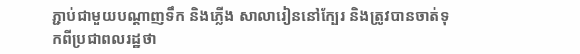ភ្ជាប់ជាមួយបណ្តាញទឹក និងភ្លើង សាលារៀននៅក្បែរ និងត្រូវបានចាត់ទុកពីប្រជាពលរដ្ឋថា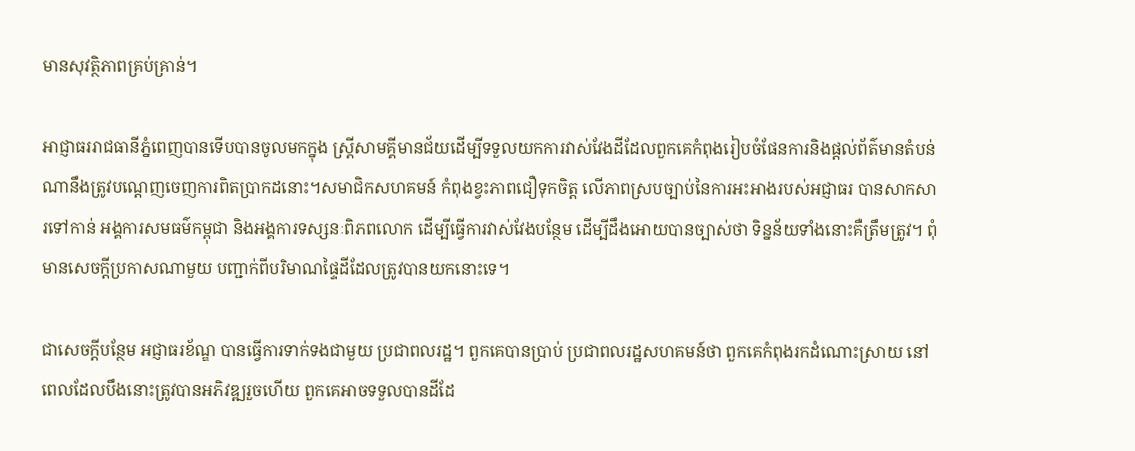មានសុវត្ថិភាពគ្រប់គ្រាន់។

អាជ្ញាធររាជធានីភ្នំពេញបានទើបបានចូលមកក្នុង ស្ត្រីសាមគ្គីមានជ័យដើម្បីទទួលយកការវាស់វែងដីដែលពួកគេកំពុងរៀបចំផែនការនិងផ្តល់ព័ត៌មានតំបន់ណានឹងត្រូវបណ្តេញចេញការពិតប្រាកដនោះ។សមាជិកសហគមន៍ កំពុងខ្វះភាពជឿទុកចិត្ត លើភាពស្របច្បាប់នៃការអះអាងរបស់អជ្ញាធរ បានសាកសារទៅកាន់ អង្គការសមធម៌កម្ពុជា និងអង្គការទស្សនៈពិភពលោក ដើម្បីធ្វើការវាស់វែងបន្ថែម ដើម្បីដឹងអោយបានច្បាស់ថា ទិន្នន័យទាំងនោះគឺត្រឹមត្រូវ។ ពុំមានសេចក្តីប្រកាសណាមួយ បញ្ជាក់ពីបរិមាណផ្ទៃដីដែលត្រូវបានយកនោះទេ។

ជាសេចក្តីបន្ថែម អជ្ញាធរខ័ណ្ឌ បានធ្វើការទាក់ទងជាមួយ ប្រជាពលរដ្ឋ។ ពួកគេបានប្រាប់ ប្រជាពលរដ្ឋសហគមន៍ថា ពួកគេកំពុងរកដំណោះស្រាយ នៅពេលដែលបឹងនោះត្រូវបានអភិវឌ្ឍរួចហើយ ពួកគេអាចទទួលបានដីដែ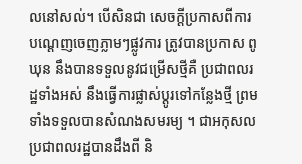លនៅសល់។ បើសិនជា សេចក្តីប្រកាសពីការបណ្តេញចេញភ្លាមៗផ្លូវការ ត្រូវបានប្រកាស ពូ ឃុន នឹងបានទទួលនូវជម្រើសថ្មីគឺ ប្រជាពលរដ្ឋទាំងអស់ នឹងធ្វើការផ្លាស់ប្តូរទៅកន្លែងថ្មី ព្រមទាំងទទួលបានសំណងសមរម្យ ។ ជាអកុសល ប្រជាពលរដ្ឋបានដឹងពី និ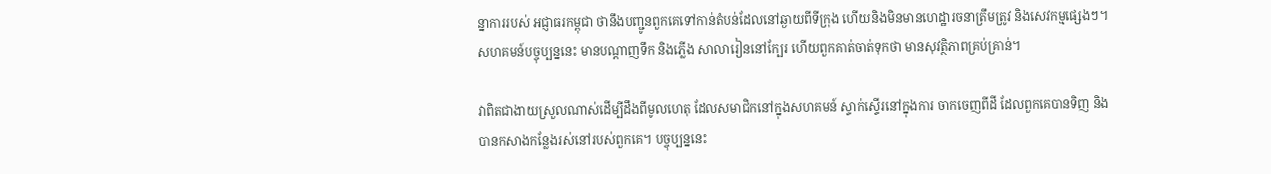ន្នាការរបស់ អជ្ញាធរកម្ពុជា ថានឹងបញ្ជូនពួកគេទៅកាន់តំបន់ដែលនៅឆ្ងាយពីទីក្រុង ហើយនិងមិនមានហេដ្ឋារចនាត្រឹមត្រូវ និងសេវកម្មផ្សេងៗ។សហគមន៍បច្ចុប្បន្ននេះ មានបណ្តាញទឹក និងភ្លើង សាលារៀននៅក្បែរ ហើយពួកគាត់ចាត់ទុកថា មានសុវត្ថិភាពគ្រប់គ្រាន់។

វាពិតជាងាយស្រួលណាស់ដើម្បីដឹងពីមូលហេតុ ដែលសមាជិកនៅក្នុងសហគមន៍ ស្ទាក់ស្ទើរនៅក្នុងការ ចាកចេញពីដី ដែលពួកគេបានទិញ និងបានកសាងកន្លែងរស់នៅរបស់ពួកគេ។ បច្ចុប្បន្ននេះ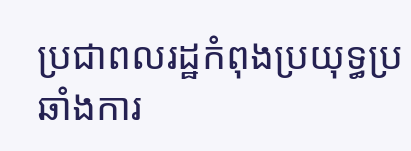ប្រជាពលរដ្ឋកំពុងប្រយុទ្ធប្រឆាំងការ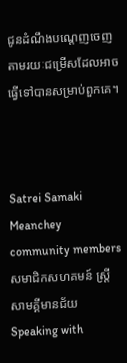ជូនដំណឹងបណ្តេញចេញតាមរយៈជម្រើសដែលអាចធ្វើទៅបានសម្រាប់ពួកគេ។



Satrei Samaki Meanchey community members
សមាជិកសហគមន៍ ស្ត្រីសាមគ្គីមានជ័យ
Speaking with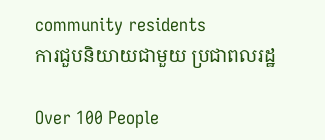community residents
ការជួបនិយាយជាមួយ ប្រជាពលរដ្ឋ

Over 100 People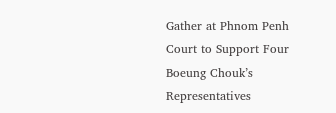Gather at Phnom Penh Court to Support Four Boeung Chouk’s Representatives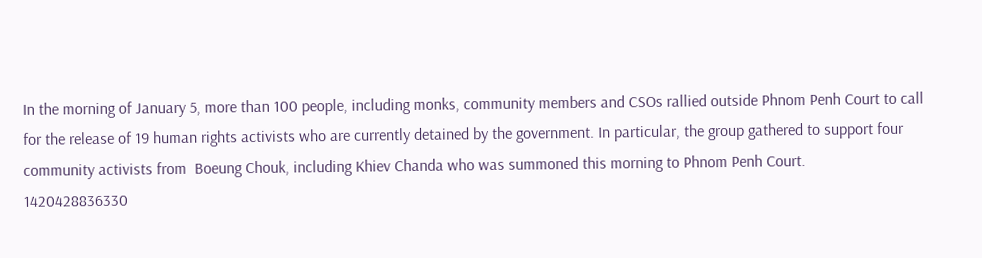In the morning of January 5, more than 100 people, including monks, community members and CSOs rallied outside Phnom Penh Court to call for the release of 19 human rights activists who are currently detained by the government. In particular, the group gathered to support four community activists from  Boeung Chouk, including Khiev Chanda who was summoned this morning to Phnom Penh Court.
1420428836330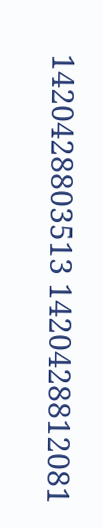1420428803513 1420428812081